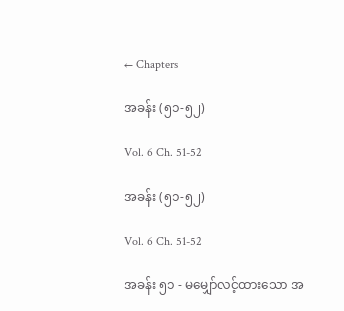← Chapters

အခန်း (၅၁-၅၂)

Vol. 6 Ch. 51-52

အခန်း (၅၁-၅၂)

Vol. 6 Ch. 51-52

အခန်း ၅၁ - မမျှော်လင့်ထားသော အ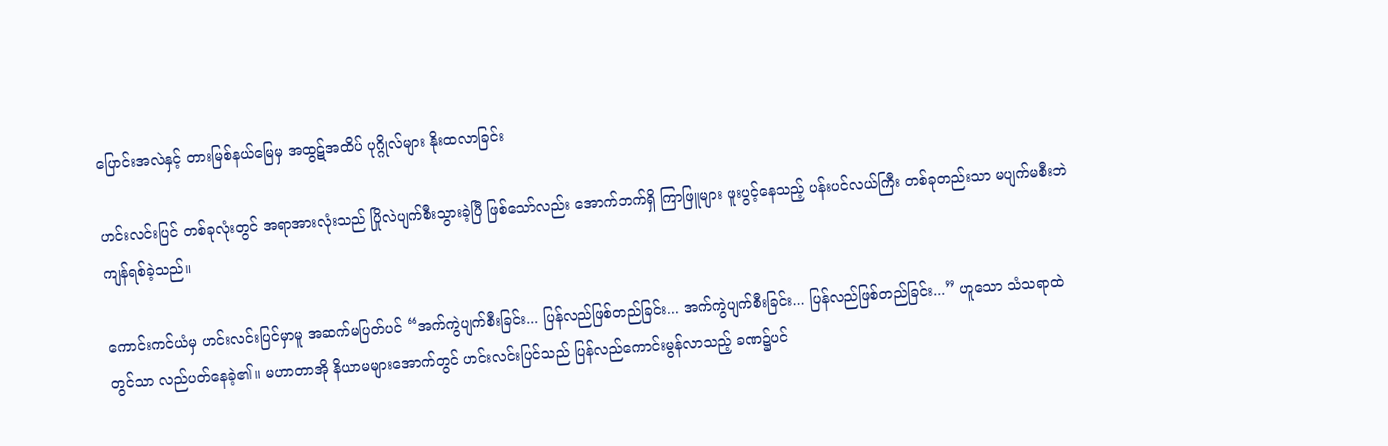ပြောင်းအလဲနှင့် တားမြစ်နယ်မြေမှ အထွဋ်အထိပ် ပုဂ္ဂိုလ်များ နိုးထလာခြင်း

ဟင်းလင်းပြင် တစ်ခုလုံးတွင် အရာအားလုံးသည် ပြိုလဲပျက်စီးသွားခဲ့ပြီ ဖြစ်သော်လည်း အောက်ဘက်ရှိ ကြာဖြူများ ဖူးပွင့်နေသည့် ပန်းပင်လယ်ကြီး တစ်ခုတည်းသာ မပျက်မစီးဘဲ ကျန်ရစ်ခဲ့သည်။

ကောင်းကင်ယံမှ ဟင်းလင်းပြင်မှာမူ အဆက်မပြတ်ပင် “အက်ကွဲပျက်စီးခြင်း... ပြန်လည်ဖြစ်တည်ခြင်း... အက်ကွဲပျက်စီးခြင်း... ပြန်လည်ဖြစ်တည်ခြင်း...” ဟူသော သံသရာထဲတွင်သာ လည်ပတ်နေခဲ့၏။ မဟာတာအို နိယာမများအောက်တွင် ဟင်းလင်းပြင်သည် ပြန်လည်ကောင်းမွန်လာသည့် ခဏ၌ပင်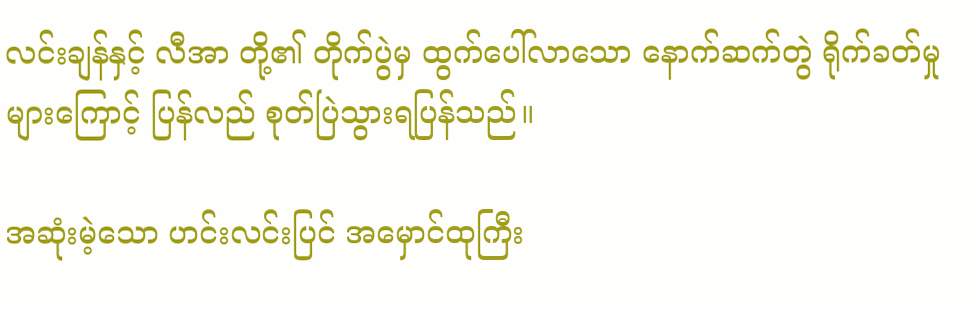လင်းချန်နှင့် လီအာ တို့၏ တိုက်ပွဲမှ ထွက်ပေါ်လာသော နောက်ဆက်တွဲ ရိုက်ခတ်မှုများကြောင့် ပြန်လည် စုတ်ပြဲသွားရပြန်သည်။

အဆုံးမဲ့သော ဟင်းလင်းပြင် အမှောင်ထုကြီး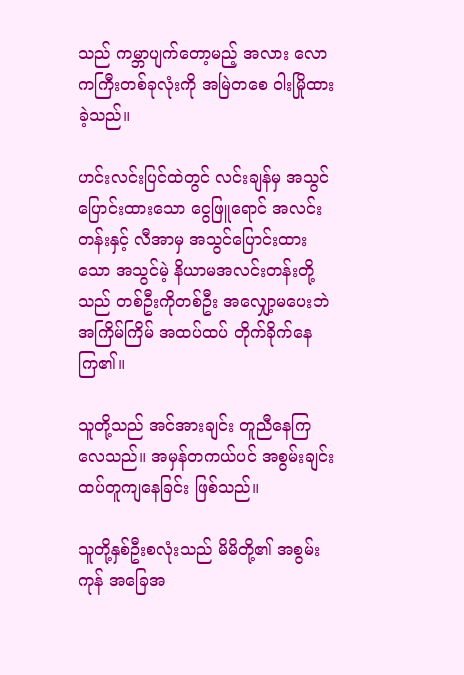သည် ကမ္ဘာပျက်တော့မည့် အလား လောကကြီးတစ်ခုလုံးကို အမြဲတစေ ဝါးမြိုထားခဲ့သည်။

ဟင်းလင်းပြင်ထဲတွင် လင်းချန်မှ အသွင်ပြောင်းထားသော ငွေဖြူရောင် အလင်းတန်းနှင့် လီအာမှ အသွင်ပြောင်းထားသော အသွင်မဲ့ နိယာမအလင်းတန်းတို့သည် တစ်ဦးကိုတစ်ဦး အလျှော့မပေးဘဲ အကြိမ်ကြိမ် အထပ်ထပ် တိုက်ခိုက်နေကြ၏။

သူတို့သည် အင်အားချင်း တူညီနေကြလေသည်။ အမှန်တကယ်ပင် အစွမ်းချင်း ထပ်တူကျနေခြင်း ဖြစ်သည်။

သူတို့နှစ်ဦးစလုံးသည် မိမိတို့၏ အစွမ်းကုန် အခြေအ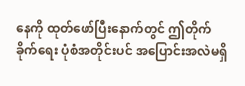နေကို ထုတ်ဖော်ပြီးနောက်တွင် ဤတိုက်ခိုက်ရေး ပုံစံအတိုင်းပင် အပြောင်းအလဲမရှိ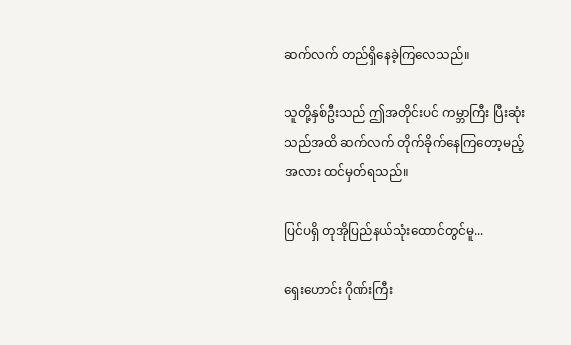ဆက်လက် တည်ရှိနေခဲ့ကြလေသည်။

သူတို့နှစ်ဦးသည် ဤအတိုင်းပင် ကမ္ဘာကြီး ပြီးဆုံးသည်အထိ ဆက်လက် တိုက်ခိုက်နေကြတော့မည့် အလား ထင်မှတ်ရသည်။

ပြင်ပရှိ တုအိုပြည်နယ်သုံးထောင်တွင်မူ...

ရှေးဟောင်း ဂိုဏ်းကြီး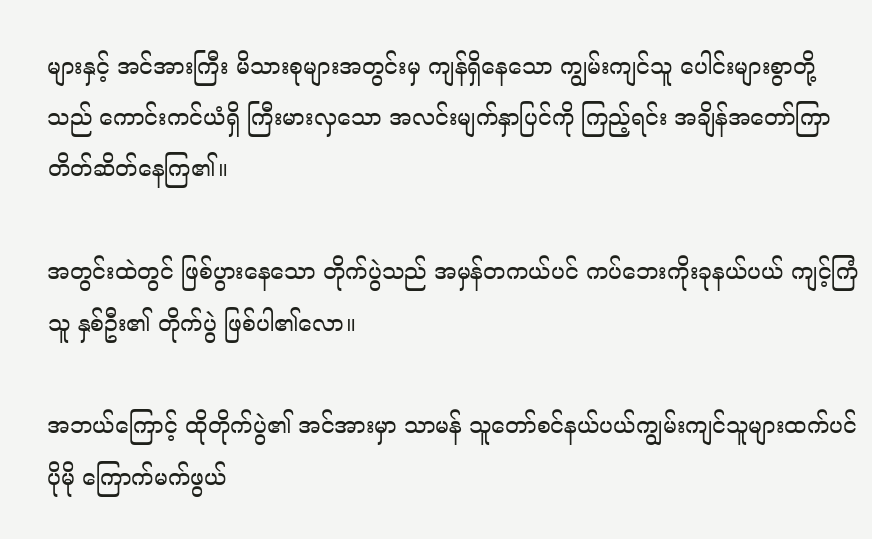များနှင့် အင်အားကြီး မိသားစုများအတွင်းမှ ကျန်ရှိနေသော ကျွမ်းကျင်သူ ပေါင်းများစွာတို့သည် ကောင်းကင်ယံရှိ ကြီးမားလှသော အလင်းမျက်နှာပြင်ကို ကြည့်ရင်း အချိန်အတော်ကြာ တိတ်ဆိတ်နေကြ၏။

အတွင်းထဲတွင် ဖြစ်ပွားနေသော တိုက်ပွဲသည် အမှန်တကယ်ပင် ကပ်ဘေးကိုးခုနယ်ပယ် ကျင့်ကြံသူ နှစ်ဦး၏ တိုက်ပွဲ ဖြစ်ပါ၏လော။

အဘယ်ကြောင့် ထိုတိုက်ပွဲ၏ အင်အားမှာ သာမန် သူတော်စင်နယ်ပယ်ကျွမ်းကျင်သူများထက်ပင် ပိုမို ကြောက်မက်ဖွယ်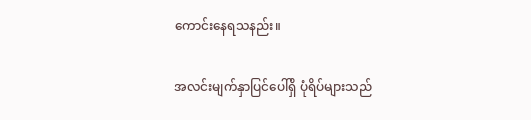ကောင်းနေရသနည်း။

အလင်းမျက်နှာပြင်ပေါ်ရှိ ပုံရိပ်များသည်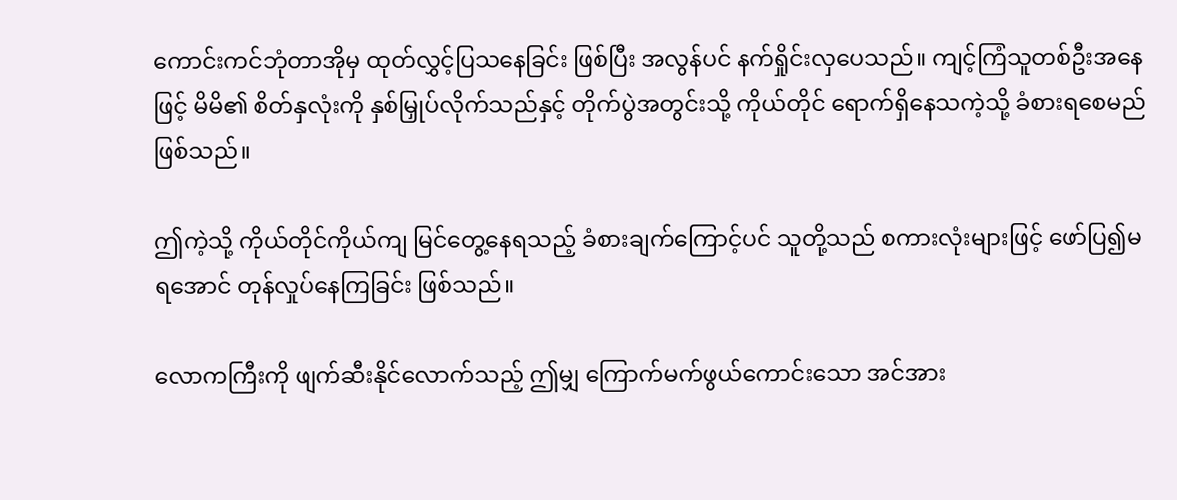ကောင်းကင်ဘုံတာအိုမှ ထုတ်လွှင့်ပြသနေခြင်း ဖြစ်ပြီး အလွန်ပင် နက်ရှိုင်းလှပေသည်။ ကျင့်ကြံသူတစ်ဦးအနေဖြင့် မိမိ၏ စိတ်နှလုံးကို နှစ်မြှုပ်လိုက်သည်နှင့် တိုက်ပွဲအတွင်းသို့ ကိုယ်တိုင် ရောက်ရှိနေသကဲ့သို့ ခံစားရစေမည်ဖြစ်သည်။

ဤကဲ့သို့ ကိုယ်တိုင်ကိုယ်ကျ မြင်တွေ့နေရသည့် ခံစားချက်ကြောင့်ပင် သူတို့သည် စကားလုံးများဖြင့် ဖော်ပြ၍မရအောင် တုန်လှုပ်နေကြခြင်း ဖြစ်သည်။

လောကကြီးကို ဖျက်ဆီးနိုင်လောက်သည့် ဤမျှ ကြောက်မက်ဖွယ်ကောင်းသော အင်အား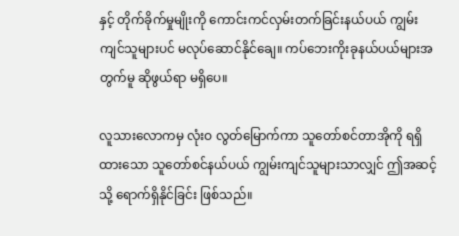နှင့် တိုက်ခိုက်မှုမျိုးကို ကောင်းကင်လှမ်းတက်ခြင်းနယ်ပယ် ကျွမ်းကျင်သူများပင် မလုပ်ဆောင်နိုင်ချေ။ ကပ်ဘေးကိုးခုနယ်ပယ်များအတွက်မူ ဆိုဖွယ်ရာ မရှိပေ။

လူသားလောကမှ လုံးဝ လွတ်မြောက်ကာ သူတော်စင်တာအိုကို ရရှိထားသော သူတော်စင်နယ်ပယ် ကျွမ်းကျင်သူများသာလျှင် ဤအဆင့်သို့ ရောက်ရှိနိုင်ခြင်း ဖြစ်သည်။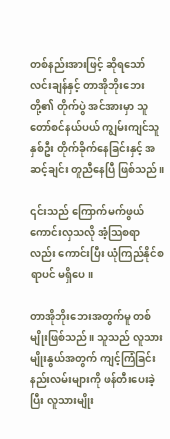တစ်နည်းအားဖြင့် ဆိုရသော် လင်းချန်နှင့် တာအိုဘိုးဘေးတို့၏ တိုက်ပွဲ အင်အားမှာ သူတော်စင်နယ်ပယ် ကျွမ်းကျင်သူ နှစ်ဦး တိုက်ခိုက်နေခြင်းနှင့် အဆင့်ချင်း တူညီနေပြီ ဖြစ်သည်။

၎င်းသည် ကြောက်မက်ဖွယ်ကောင်းလှသလို အံ့သြစရာလည်း ကောင်းပြီး ယုံကြည်နိုင်စရာပင် မရှိပေ။

တာအိုဘိုးဘေးအတွက်မူ တစ်မျိုးဖြစ်သည်။ သူသည် လူသားမျိုးနွယ်အတွက် ကျင့်ကြံခြင်း နည်းလမ်းများကို ဖန်တီးပေးခဲ့ပြီး လူသားမျိုး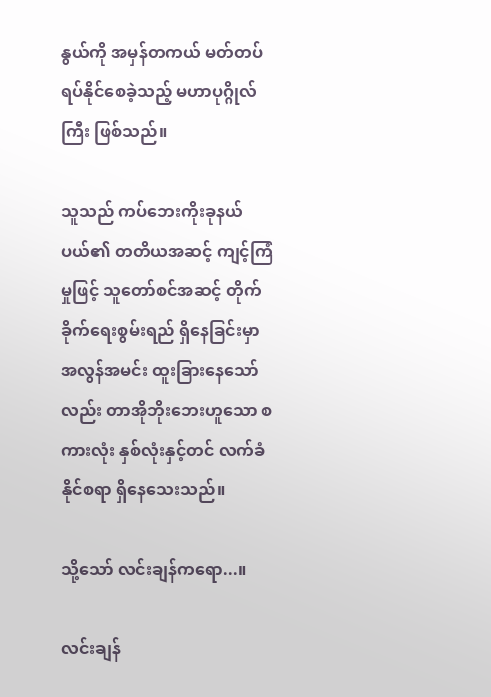နွယ်ကို အမှန်တကယ် မတ်တပ်ရပ်နိုင်စေခဲ့သည့် မဟာပုဂ္ဂိုလ်ကြီး ဖြစ်သည်။

သူသည် ကပ်ဘေးကိုးခုနယ်ပယ်၏ တတိယအဆင့် ကျင့်ကြံမှုဖြင့် သူတော်စင်အဆင့် တိုက်ခိုက်ရေးစွမ်းရည် ရှိနေခြင်းမှာ အလွန်အမင်း ထူးခြားနေသော်လည်း တာအိုဘိုးဘေးဟူသော စကားလုံး နှစ်လုံးနှင့်တင် လက်ခံနိုင်စရာ ရှိနေသေးသည်။

သို့သော် လင်းချန်ကရော...။

လင်းချန်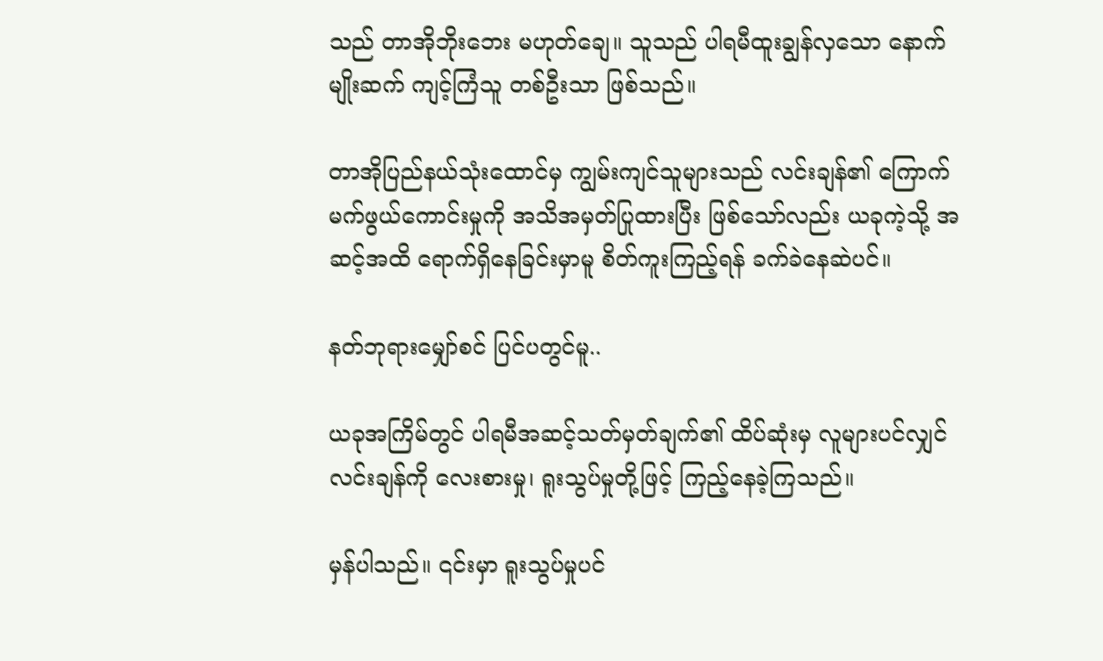သည် တာအိုဘိုးဘေး မဟုတ်ချေ။ သူသည် ပါရမီထူးချွန်လှသော နောက်မျိုးဆက် ကျင့်ကြံသူ တစ်ဦးသာ ဖြစ်သည်။

တာအိုပြည်နယ်သုံးထောင်မှ ကျွမ်းကျင်သူများသည် လင်းချန်၏ ကြောက်မက်ဖွယ်ကောင်းမှုကို အသိအမှတ်ပြုထားပြီး ဖြစ်သော်လည်း ယခုကဲ့သို့ အဆင့်အထိ ရောက်ရှိနေခြင်းမှာမူ စိတ်ကူးကြည့်ရန် ခက်ခဲနေဆဲပင်။

နတ်ဘုရားမျှော်စင် ပြင်ပတွင်မူ..

ယခုအကြိမ်တွင် ပါရမီအဆင့်သတ်မှတ်ချက်၏ ထိပ်ဆုံးမှ လူများပင်လျှင် လင်းချန်ကို လေးစားမှု၊ ရူးသွပ်မှုတို့ဖြင့် ကြည့်နေခဲ့ကြသည်။

မှန်ပါသည်။ ၎င်းမှာ ရူးသွပ်မှုပင်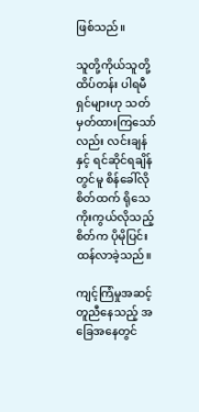ဖြစ်သည်။

သူတို့ကိုယ်သူတို့ ထိပ်တန်း ပါရမီရှင်များဟု သတ်မှတ်ထားကြသော်လည်း လင်းချန်နှင့် ရင်ဆိုင်ရချိန်တွင်မူ စိန်ခေါ်လိုစိတ်ထက် ရိုသေကိုးကွယ်လိုသည့် စိတ်က ပိုမိုပြင်းထန်လာခဲ့သည်။

ကျင့်ကြံမှုအဆင့် တူညီနေသည့် အခြေအနေတွင်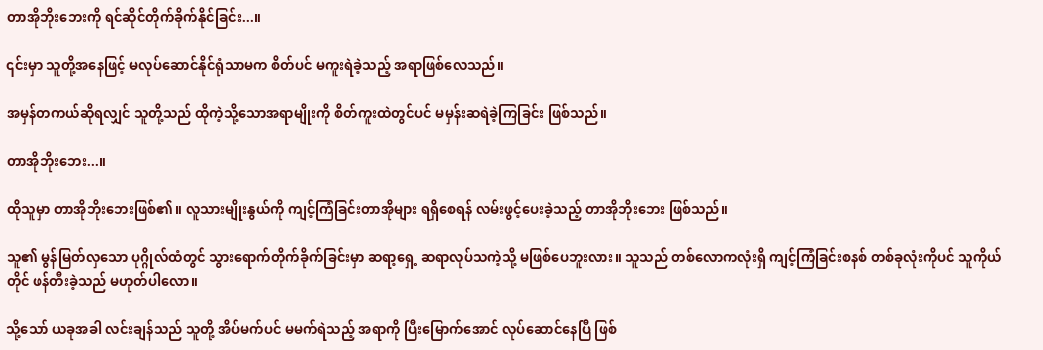တာအိုဘိုးဘေးကို ရင်ဆိုင်တိုက်ခိုက်နိုင်ခြင်း...။

၎င်းမှာ သူတို့အနေဖြင့် မလုပ်ဆောင်နိုင်ရုံသာမက စိတ်ပင် မကူးရဲခဲ့သည့် အရာဖြစ်လေသည်။

အမှန်တကယ်ဆိုရလျှင် သူတို့သည် ထိုကဲ့သို့သောအရာမျိုးကို စိတ်ကူးထဲတွင်ပင် မမှန်းဆရဲခဲ့ကြခြင်း ဖြစ်သည်။

တာအိုဘိုးဘေး...။

ထိုသူမှာ တာအိုဘိုးဘေးဖြစ်၏။ လူသားမျိုးနွယ်ကို ကျင့်ကြံခြင်းတာအိုများ ရရှိစေရန် လမ်းဖွင့်ပေးခဲ့သည့် တာအိုဘိုးဘေး ဖြစ်သည်။

သူ၏ မွန်မြတ်လှသော ပုဂ္ဂိုလ်ထံတွင် သွားရောက်တိုက်ခိုက်ခြင်းမှာ ဆရာ့ရှေ့ ဆရာလုပ်သကဲ့သို့ မဖြစ်ပေဘူးလား။ သူသည် တစ်လောကလုံးရှိ ကျင့်ကြံခြင်းစနစ် တစ်ခုလုံးကိုပင် သူကိုယ်တိုင် ဖန်တီးခဲ့သည် မဟုတ်ပါလော။

သို့သော် ယခုအခါ လင်းချန်သည် သူတို့ အိပ်မက်ပင် မမက်ရဲသည့် အရာကို ပြီးမြောက်အောင် လုပ်ဆောင်နေပြီ ဖြစ်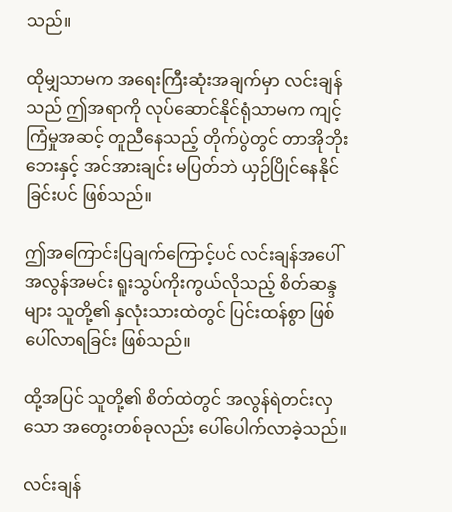သည်။

ထိုမျှသာမက အရေးကြီးဆုံးအချက်မှာ လင်းချန်သည် ဤအရာကို လုပ်ဆောင်နိုင်ရုံသာမက ကျင့်ကြံမှုအဆင့် တူညီနေသည့် တိုက်ပွဲတွင် တာအိုဘိုးဘေးနှင့် အင်အားချင်း မပြတ်ဘဲ ယှဉ်ပြိုင်နေနိုင်ခြင်းပင် ဖြစ်သည်။

ဤအကြောင်းပြချက်ကြောင့်ပင် လင်းချန်အပေါ် အလွန်အမင်း ရူးသွပ်ကိုးကွယ်လိုသည့် စိတ်ဆန္ဒများ သူတို့၏ နှလုံးသားထဲတွင် ပြင်းထန်စွာ ဖြစ်ပေါ်လာရခြင်း ဖြစ်သည်။

ထို့အပြင် သူတို့၏ စိတ်ထဲတွင် အလွန်ရဲတင်းလှသော အတွေးတစ်ခုလည်း ပေါ်ပေါက်လာခဲ့သည်။

လင်းချန်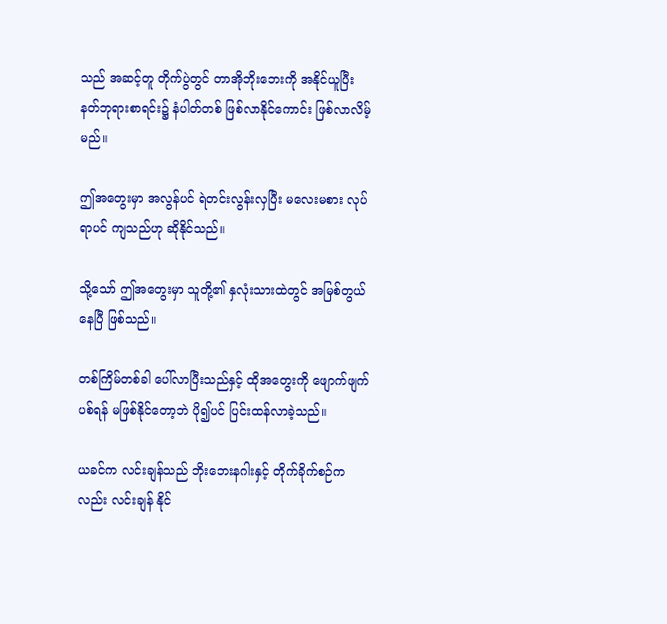သည် အဆင့်တူ တိုက်ပွဲတွင် တာအိုဘိုးဘေးကို အနိုင်ယူပြီး နတ်ဘုရားစာရင်း၌ နံပါတ်တစ် ဖြစ်လာနိုင်ကောင်း ဖြစ်လာလိမ့်မည်။

ဤအတွေးမှာ အလွန်ပင် ရဲတင်းလွန်းလှပြီး မလေးမစား လုပ်ရာပင် ကျသည်ဟု ဆိုနိုင်သည်။

သို့သော် ဤအတွေးမှာ သူတို့၏ နှလုံးသားထဲတွင် အမြစ်တွယ်နေပြီ ဖြစ်သည်။

တစ်ကြိမ်တစ်ခါ ပေါ်လာပြီးသည်နှင့် ထိုအတွေးကို ဖျောက်ဖျက်ပစ်ရန် မဖြစ်နိုင်တော့ဘဲ ပို၍ပင် ပြင်းထန်လာခဲ့သည်။

ယခင်က လင်းချန်သည် ဘိုးဘေးနဂါးနှင့် တိုက်ခိုက်စဉ်ကလည်း လင်းချန် နိုင်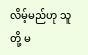လိမ့်မည်ဟု သူတို့ မ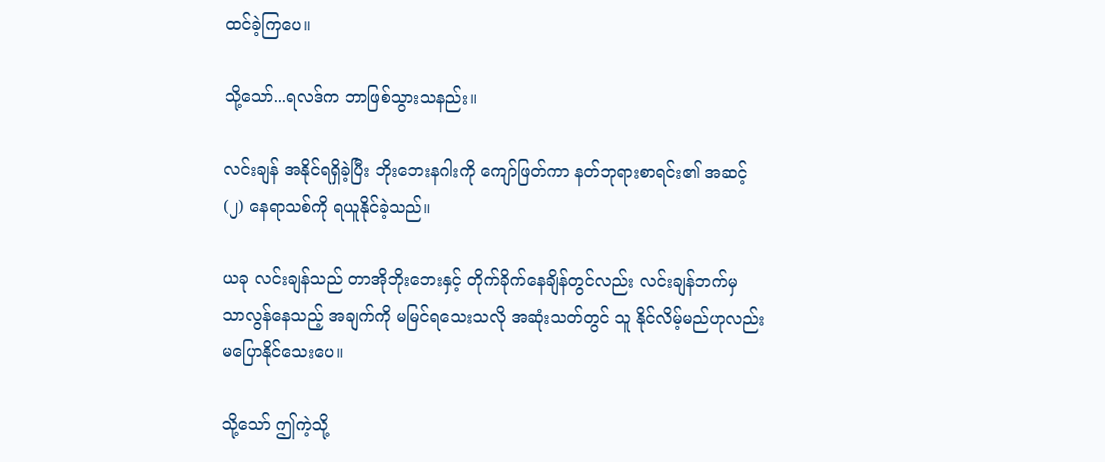ထင်ခဲ့ကြပေ။

သို့သော်...ရလဒ်က ဘာဖြစ်သွားသနည်း။

လင်းချန် အနိုင်ရရှိခဲ့ပြီး ဘိုးဘေးနဂါးကို ကျော်ဖြတ်ကာ နတ်ဘုရားစာရင်း၏ အဆင့် (၂) နေရာသစ်ကို ရယူနိုင်ခဲ့သည်။

ယခု လင်းချန်သည် တာအိုဘိုးဘေးနှင့် တိုက်ခိုက်နေချိန်တွင်လည်း လင်းချန်ဘက်မှ သာလွန်နေသည့် အချက်ကို မမြင်ရသေးသလို အဆုံးသတ်တွင် သူ နိုင်လိမ့်မည်ဟုလည်း မပြောနိုင်သေးပေ။

သို့သော် ဤကဲ့သို့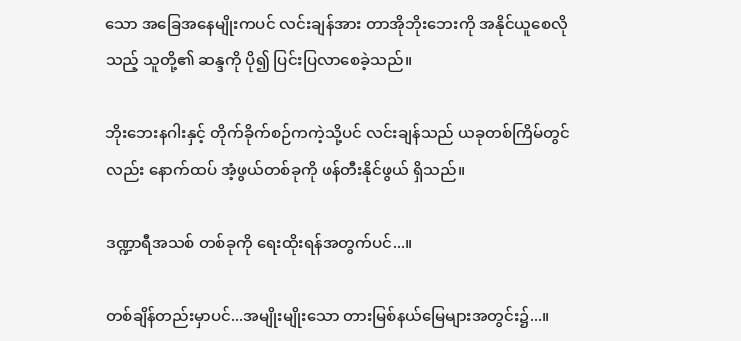သော အခြေအနေမျိုးကပင် လင်းချန်အား တာအိုဘိုးဘေးကို အနိုင်ယူစေလိုသည့် သူတို့၏ ဆန္ဒကို ပို၍ ပြင်းပြလာစေခဲ့သည်။

ဘိုးဘေးနဂါးနှင့် တိုက်ခိုက်စဉ်ကကဲ့သို့ပင် လင်းချန်သည် ယခုတစ်ကြိမ်တွင်လည်း နောက်ထပ် အံ့ဖွယ်တစ်ခုကို ဖန်တီးနိုင်ဖွယ် ရှိသည်။

ဒဏ္ဍာရီအသစ် တစ်ခုကို ရေးထိုးရန်အတွက်ပင်...။

တစ်ချိန်တည်းမှာပင်...အမျိုးမျိုးသော တားမြစ်နယ်မြေများအတွင်း၌...။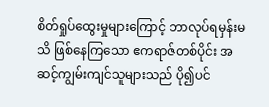စိတ်ရှုပ်ထွေးမှုများကြောင့် ဘာလုပ်ရမှန်းမသိ ဖြစ်နေကြသော ဧကရာဇ်တစ်ပိုင်း အဆင့်ကျွမ်းကျင်သူများသည် ပို၍ပင်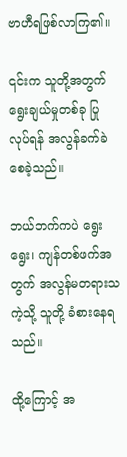ဗာဟီရဖြစ်လာကြ၏။

၎င်းက သူတို့အတွက် ရွေးချယ်မှုတစ်ခု ပြုလုပ်ရန် အလွန်ခက်ခဲစေခဲ့သည်။

ဘယ်ဘက်ကပဲ ရွေးရွေး၊ ကျန်တစ်ဖက်အတွက် အလွန်မတရားသကဲ့သို့ သူတို့ ခံစားနေရသည်။

ထို့ကြောင့် အ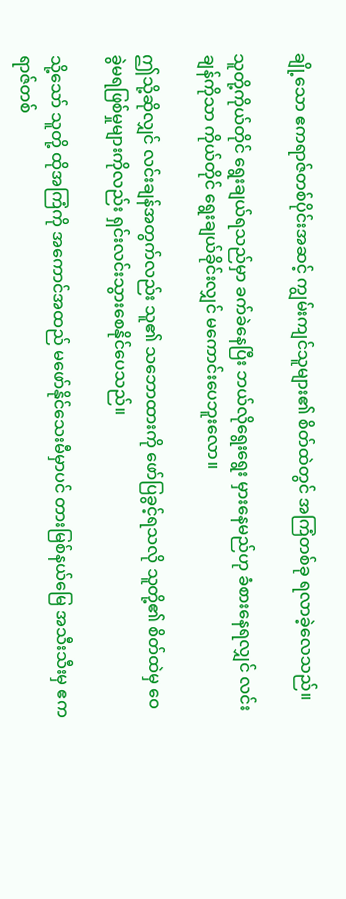ချို့သော ဧကရာဇ်တစ်ပိုင်းအဆင့် ကျွမ်းကျင်သူများ၏ စိတ်ထဲတွင် အကြံတစ်ခု ရလာခဲ့လေသည်။

သူတို့ကိုယ်တိုင် ရွေးချယ်ရသည်မှာ ခက်ခဲနေပြီး ဘယ်လိုရွေးရွေး မှားနေမည်ဟု ခံစားနေရလျှင် လင်းချန်ကိုသာ ကိုယ်တိုင် ရွေးချယ်ခိုင်းလျှင် မကောင်းပေဘူးလော။

ဤသို့ဆိုလျှင် လင်းချန်အတွက်လည်း သူ၏ သဘောထားကို ဖော်ပြခွင့်ရသလို သူတို့၏ စိတ်ထဲမှ ဝေခွဲမရဖြစ်မှုများကိုလည်း ရှင်းလင်းသွားစေနိုင်ပေသည်။

သို့သော် သူတို့ ထိုအကြံကို အကောင်အထည် မဖော်နိုင်သေးမီမှာပင် တားမြစ်နယ်မြေ အသီးသီးမှ ဧကရာဇ်တစ်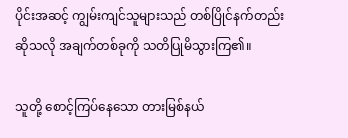ပိုင်းအဆင့် ကျွမ်းကျင်သူများသည် တစ်ပြိုင်နက်တည်း ဆိုသလို အချက်တစ်ခုကို သတိပြုမိသွားကြ၏။

သူတို့ စောင့်ကြပ်နေသော တားမြစ်နယ်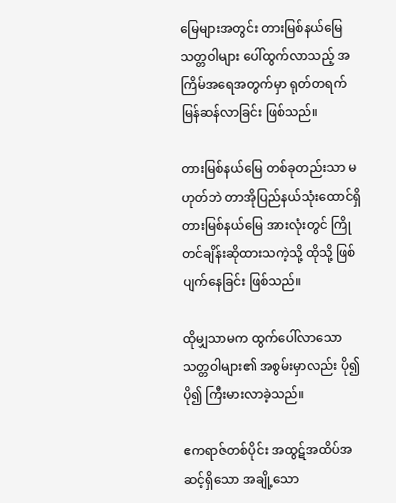မြေများအတွင်း တားမြစ်နယ်မြေ သတ္တဝါများ ပေါ်ထွက်လာသည့် အကြိမ်အရေအတွက်မှာ ရုတ်တရက် မြန်ဆန်လာခြင်း ဖြစ်သည်။

တားမြစ်နယ်မြေ တစ်ခုတည်းသာ မဟုတ်ဘဲ တာအိုပြည်နယ်သုံးထောင်ရှိ တားမြစ်နယ်မြေ အားလုံးတွင် ကြိုတင်ချိန်းဆိုထားသကဲ့သို့ ထိုသို့ ဖြစ်ပျက်နေခြင်း ဖြစ်သည်။

ထိုမျှသာမက ထွက်ပေါ်လာသော သတ္တဝါများ၏ အစွမ်းမှာလည်း ပို၍ ပို၍ ကြီးမားလာခဲ့သည်။

ဧကရာဇ်တစ်ပိုင်း အထွဋ်အထိပ်အဆင့်ရှိသော အချို့သော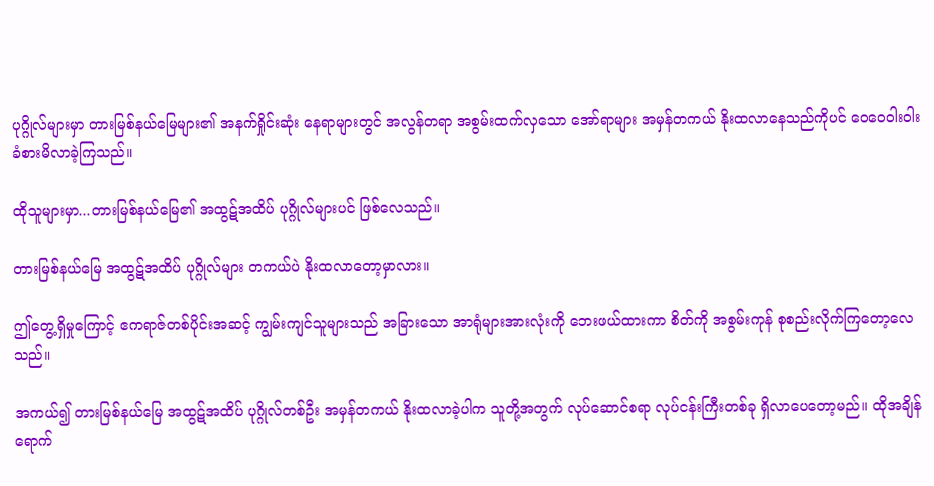ပုဂ္ဂိုလ်များမှာ တားမြစ်နယ်မြေများ၏ အနက်ရှိုင်းဆုံး နေရာများတွင် အလွန်တရာ အစွမ်းထက်လှသော အော်ရာများ အမှန်တကယ် နိုးထလာနေသည်ကိုပင် ဝေဝေဝါးဝါး ခံစားမိလာခဲ့ကြသည်။

ထိုသူများမှာ...တားမြစ်နယ်မြေ၏ အထွဋ်အထိပ် ပုဂ္ဂိုလ်များပင် ဖြစ်လေသည်။

တားမြစ်နယ်မြေ အထွဋ်အထိပ် ပုဂ္ဂိုလ်များ တကယ်ပဲ နိုးထလာတော့မှာလား။

ဤတွေ့ရှိမှုကြောင့် ဧကရာဇ်တစ်ပိုင်းအဆင့် ကျွမ်းကျင်သူများသည် အခြားသော အာရုံများအားလုံးကို ဘေးဖယ်ထားကာ စိတ်ကို အစွမ်းကုန် စုစည်းလိုက်ကြတော့လေသည်။

အကယ်၍ တားမြစ်နယ်မြေ အထွဋ်အထိပ် ပုဂ္ဂိုလ်တစ်ဦး အမှန်တကယ် နိုးထလာခဲ့ပါက သူတို့အတွက် လုပ်ဆောင်စရာ လုပ်ငန်းကြီးတစ်ခု ရှိလာပေတော့မည်။ ထိုအချိန် ရောက်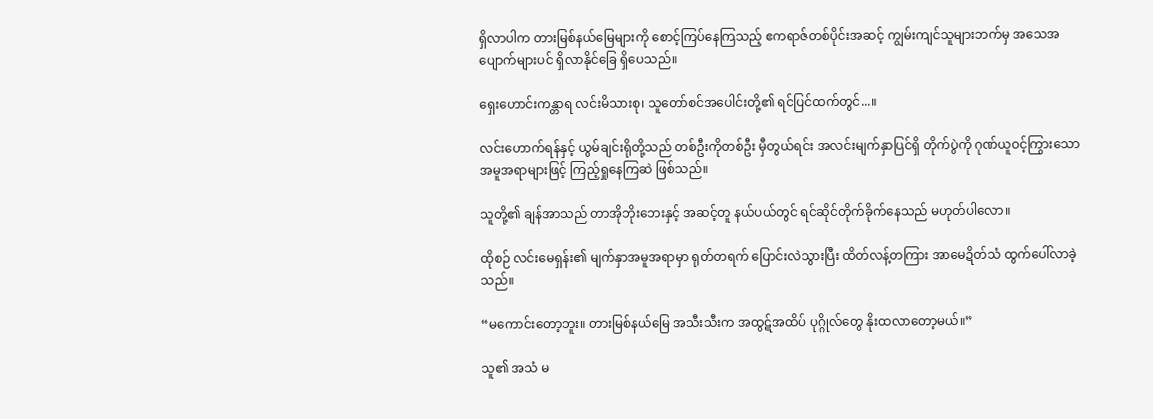ရှိလာပါက တားမြစ်နယ်မြေများကို စောင့်ကြပ်နေကြသည့် ဧကရာဇ်တစ်ပိုင်းအဆင့် ကျွမ်းကျင်သူများဘက်မှ အသေအပျောက်များပင် ရှိလာနိုင်ခြေ ရှိပေသည်။

ရှေးဟောင်းကန္တာရ လင်းမိသားစု၊ သူတော်စင်အပေါင်းတို့၏ ရင်ပြင်ထက်တွင်...။

လင်းဟောက်ရန်နှင့် ယွမ်ချင်းရိုတို့သည် တစ်ဦးကိုတစ်ဦး မှီတွယ်ရင်း အလင်းမျက်နှာပြင်ရှိ တိုက်ပွဲကို ဂုဏ်ယူဝင့်ကြွားသော အမူအရာများဖြင့် ကြည့်ရှုနေကြဆဲ ဖြစ်သည်။

သူတို့၏ ချန်အာသည် တာအိုဘိုးဘေးနှင့် အဆင့်တူ နယ်ပယ်တွင် ရင်ဆိုင်တိုက်ခိုက်နေသည် မဟုတ်ပါလော။

ထိုစဉ် လင်းမေရှန်း၏ မျက်နှာအမူအရာမှာ ရုတ်တရက် ပြောင်းလဲသွားပြီး ထိတ်လန့်တကြား အာမေဍိတ်သံ ထွက်ပေါ်လာခဲ့သည်။

“မကောင်းတော့ဘူး။ တားမြစ်နယ်မြေ အသီးသီးက အထွဋ်အထိပ် ပုဂ္ဂိုလ်တွေ နိုးထလာတော့မယ်။”

သူ၏ အသံ မ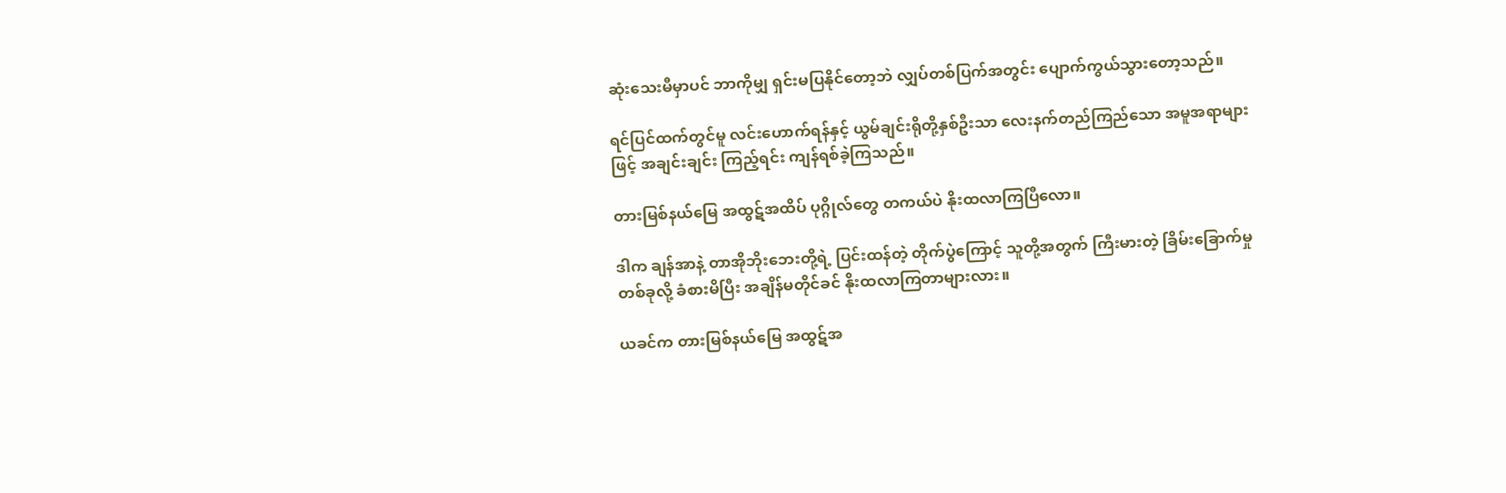ဆုံးသေးမီမှာပင် ဘာကိုမျှ ရှင်းမပြနိုင်တော့ဘဲ လျှပ်တစ်ပြက်အတွင်း ပျောက်ကွယ်သွားတော့သည်။

ရင်ပြင်ထက်တွင်မူ လင်းဟောက်ရန်နှင့် ယွမ်ချင်းရိုတို့နှစ်ဦးသာ လေးနက်တည်ကြည်သော အမူအရာများဖြင့် အချင်းချင်း ကြည့်ရင်း ကျန်ရစ်ခဲ့ကြသည်။

တားမြစ်နယ်မြေ အထွဋ်အထိပ် ပုဂ္ဂိုလ်တွေ တကယ်ပဲ နိုးထလာကြပြီလော။

ဒါက ချန်အာနဲ့ တာအိုဘိုးဘေးတို့ရဲ့ ပြင်းထန်တဲ့ တိုက်ပွဲကြောင့် သူတို့အတွက် ကြီးမားတဲ့ ခြိမ်းခြောက်မှုတစ်ခုလို့ ခံစားမိပြီး အချိန်မတိုင်ခင် နိုးထလာကြတာများလား။

ယခင်က တားမြစ်နယ်မြေ အထွဋ်အ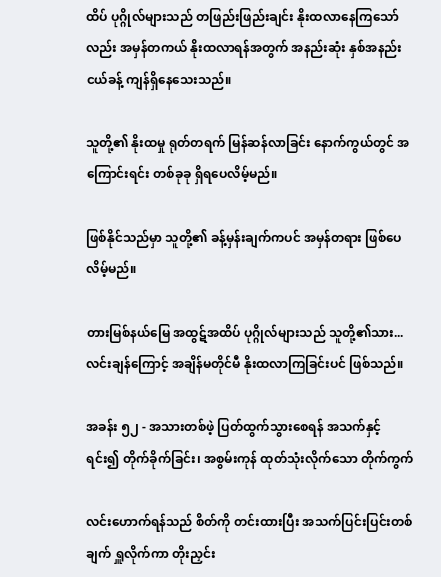ထိပ် ပုဂ္ဂိုလ်များသည် တဖြည်းဖြည်းချင်း နိုးထလာနေကြသော်လည်း အမှန်တကယ် နိုးထလာရန်အတွက် အနည်းဆုံး နှစ်အနည်းငယ်ခန့် ကျန်ရှိနေသေးသည်။

သူတို့၏ နိုးထမှု ရုတ်တရက် မြန်ဆန်လာခြင်း နောက်ကွယ်တွင် အကြောင်းရင်း တစ်ခုခု ရှိရပေလိမ့်မည်။

ဖြစ်နိုင်သည်မှာ သူတို့၏ ခန့်မှန်းချက်ကပင် အမှန်တရား ဖြစ်ပေလိမ့်မည်။

တားမြစ်နယ်မြေ အထွဋ်အထိပ် ပုဂ္ဂိုလ်များသည် သူတို့၏သား... လင်းချန်ကြောင့် အချိန်မတိုင်မီ နိုးထလာကြခြင်းပင် ဖြစ်သည်။

အခန်း ၅၂ - အသားတစ်ဖဲ့ ပြတ်ထွက်သွားစေရန် အသက်နှင့်ရင်း၍ တိုက်ခိုက်ခြင်း၊ အစွမ်းကုန် ထုတ်သုံးလိုက်သော တိုက်ကွက်

လင်းဟောက်ရန်သည် စိတ်ကို တင်းထားပြီး အသက်ပြင်းပြင်းတစ်ချက် ရှူလိုက်ကာ တိုးညှင်း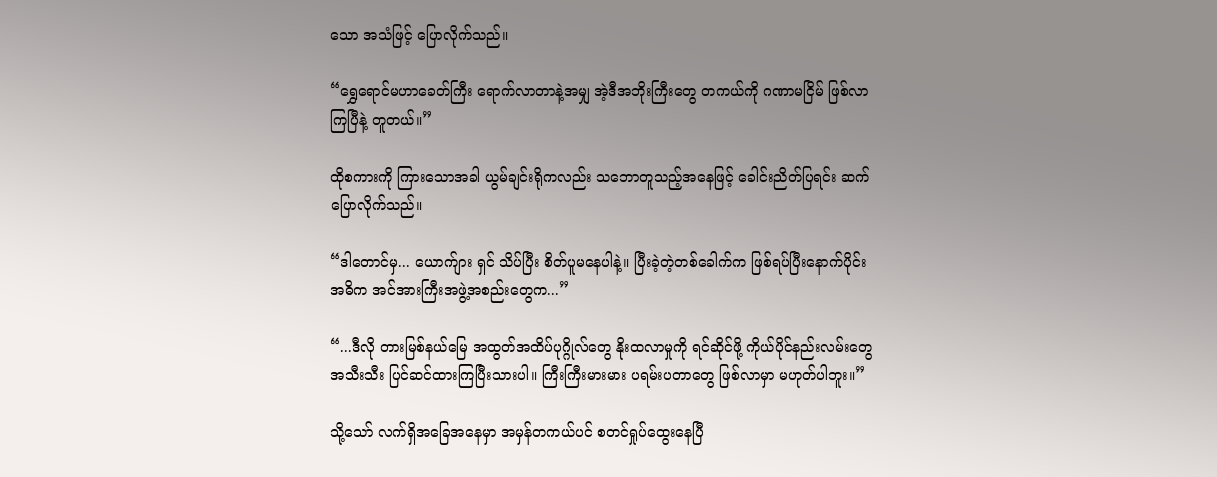သော အသံဖြင့် ပြောလိုက်သည်။

“ရွှေရောင်မဟာခေတ်ကြီး ရောက်လာတာနဲ့အမျှ အဲ့ဒီအဘိုးကြီးတွေ တကယ်ကို ဂဏာမငြိမ် ဖြစ်လာကြပြီနဲ့ တူတယ်။”

ထိုစကားကို ကြားသောအခါ ယွမ်ချင်းရိုကလည်း သဘောတူသည့်အနေဖြင့် ခေါင်းညိတ်ပြရင်း ဆက်ပြောလိုက်သည်။

“ဒါတောင်မှ... ယောက်ျား ရှင် သိပ်ပြီး စိတ်ပူမနေပါနဲ့။ ပြီးခဲ့တဲ့တစ်ခေါက်က ဖြစ်ရပ်ပြီးနောက်ပိုင်း အဓိက အင်အားကြီးအဖွဲ့အစည်းတွေက...”

“...ဒီလို တားမြစ်နယ်မြေ အထွတ်အထိပ်ပုဂ္ဂိုလ်တွေ နိုးထလာမှုကို ရင်ဆိုင်ဖို့ ကိုယ်ပိုင်နည်းလမ်းတွေ အသီးသီး ပြင်ဆင်ထားကြပြီးသားပါ။ ကြီးကြီးမားမား ပရမ်းပတာတွေ ဖြစ်လာမှာ မဟုတ်ပါဘူး။”

သို့သော် လက်ရှိအခြေအနေမှာ အမှန်တကယ်ပင် စတင်ရှုပ်ထွေးနေပြီ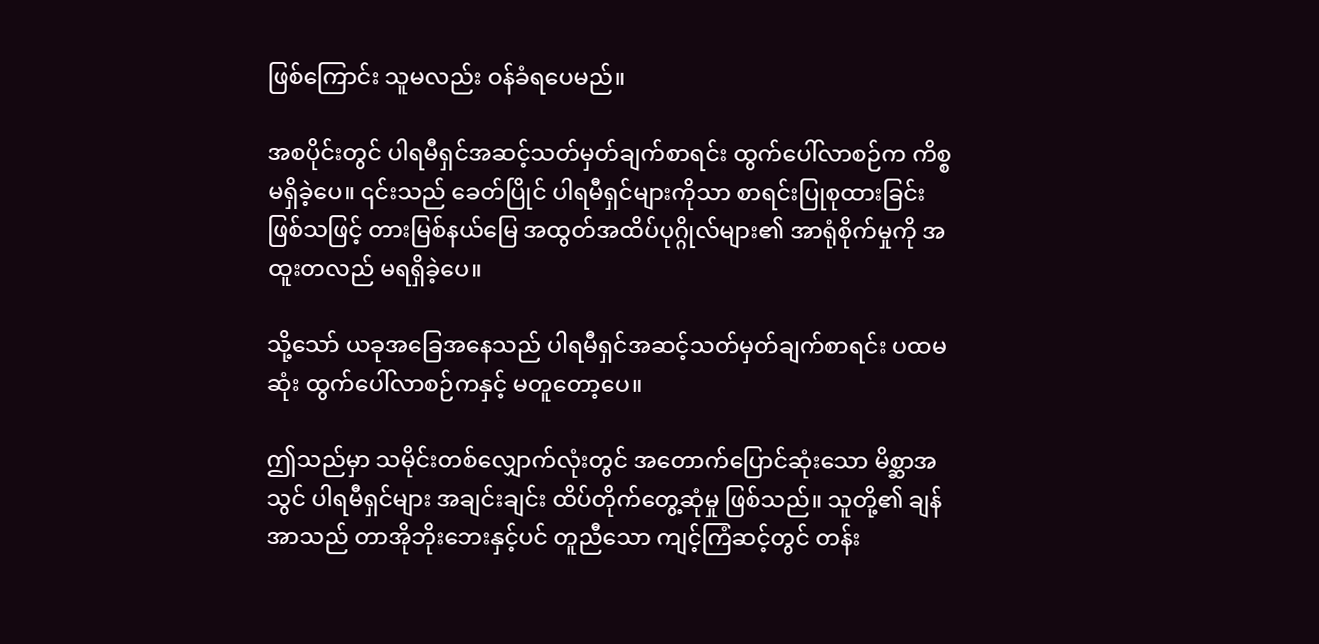ဖြစ်ကြောင်း သူမလည်း ဝန်ခံရပေမည်။

အစပိုင်းတွင် ပါရမီရှင်အဆင့်သတ်မှတ်ချက်စာရင်း ထွက်ပေါ်လာစဉ်က ကိစ္စမရှိခဲ့ပေ။ ၎င်းသည် ခေတ်ပြိုင် ပါရမီရှင်များကိုသာ စာရင်းပြုစုထားခြင်း ဖြစ်သဖြင့် တားမြစ်နယ်မြေ အထွတ်အထိပ်ပုဂ္ဂိုလ်များ၏ အာရုံစိုက်မှုကို အထူးတလည် မရရှိခဲ့ပေ။

သို့သော် ယခုအခြေအနေသည် ပါရမီရှင်အဆင့်သတ်မှတ်ချက်စာရင်း ပထမဆုံး ထွက်ပေါ်လာစဉ်ကနှင့် မတူတော့ပေ။

ဤသည်မှာ သမိုင်းတစ်လျှောက်လုံးတွင် အတောက်ပြောင်ဆုံးသော မိစ္ဆာအသွင် ပါရမီရှင်များ အချင်းချင်း ထိပ်တိုက်တွေ့ဆုံမှု ဖြစ်သည်။ သူတို့၏ ချန်အာသည် တာအိုဘိုးဘေးနှင့်ပင် တူညီသော ကျင့်ကြံဆင့်တွင် တန်း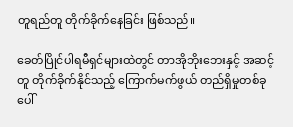တူရည်တူ တိုက်ခိုက်နေခြင်း ဖြစ်သည်။

ခေတ်ပြိုင်ပါရမီရှင်များထဲတွင် တာအိုဘိုးဘေးနှင့် အဆင့်တူ တိုက်ခိုက်နိုင်သည့် ကြောက်မက်ဖွယ် တည်ရှိမှုတစ်ခု ပေါ်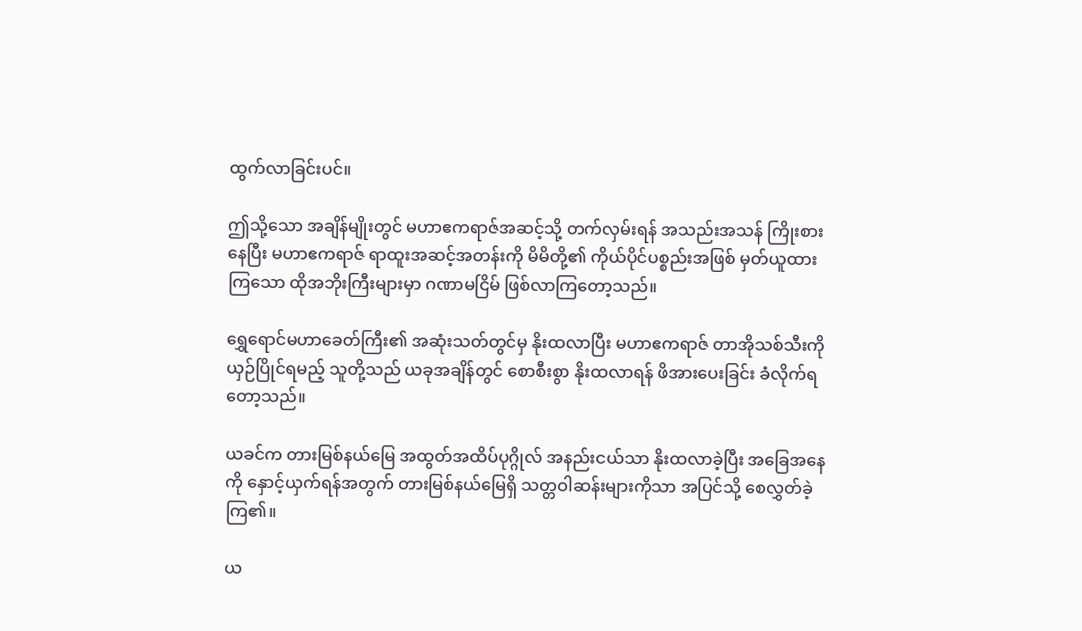ထွက်လာခြင်းပင်။

ဤသို့သော အချိန်မျိုးတွင် မဟာဧကရာဇ်အဆင့်သို့ တက်လှမ်းရန် အသည်းအသန် ကြိုးစားနေပြီး မဟာဧကရာဇ် ရာထူးအဆင့်အတန်းကို မိမိတို့၏ ကိုယ်ပိုင်ပစ္စည်းအဖြစ် မှတ်ယူထားကြသော ထိုအဘိုးကြီးများမှာ ဂဏာမငြိမ် ဖြစ်လာကြတော့သည်။

ရွှေရောင်မဟာခေတ်ကြီး၏ အဆုံးသတ်တွင်မှ နိုးထလာပြီး မဟာဧကရာဇ် တာအိုသစ်သီးကို ယှဉ်ပြိုင်ရမည့် သူတို့သည် ယခုအချိန်တွင် စောစီးစွာ နိုးထလာရန် ဖိအားပေးခြင်း ခံလိုက်ရတော့သည်။

ယခင်က တားမြစ်နယ်မြေ အထွတ်အထိပ်ပုဂ္ဂိုလ် အနည်းငယ်သာ နိုးထလာခဲ့ပြီး အခြေအနေကို နှောင့်ယှက်ရန်အတွက် တားမြစ်နယ်မြေရှိ သတ္တဝါဆန်းများကိုသာ အပြင်သို့ စေလွှတ်ခဲ့ကြ၏။

ယ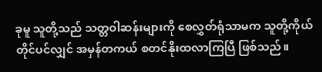ခုမူ သူတို့သည် သတ္တဝါဆန်းများကို စေလွှတ်ရုံသာမက သူတို့ကိုယ်တိုင်ပင်လျှင် အမှန်တကယ် စတင်နိုးထလာကြပြီ ဖြစ်သည်။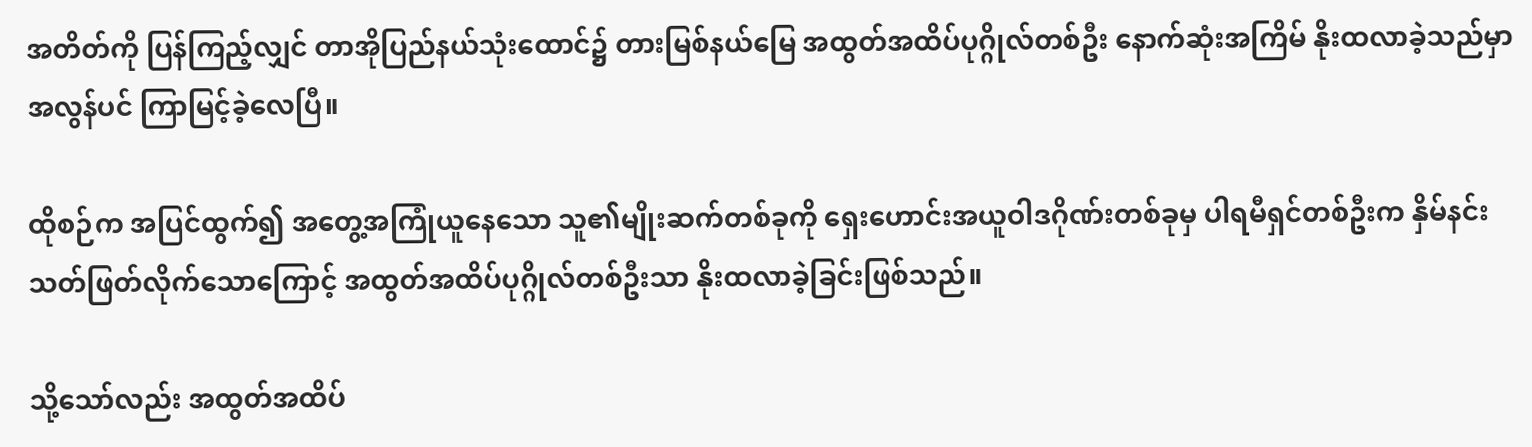အတိတ်ကို ပြန်ကြည့်လျှင် တာအိုပြည်နယ်သုံးထောင်၌ တားမြစ်နယ်မြေ အထွတ်အထိပ်ပုဂ္ဂိုလ်တစ်ဦး နောက်ဆုံးအကြိမ် နိုးထလာခဲ့သည်မှာ အလွန်ပင် ကြာမြင့်ခဲ့လေပြီ။

ထိုစဉ်က အပြင်ထွက်၍ အတွေ့အကြုံယူနေသော သူ၏မျိုးဆက်တစ်ခုကို ရှေးဟောင်းအယူဝါဒဂိုဏ်းတစ်ခုမှ ပါရမီရှင်တစ်ဦးက နှိမ်နင်းသတ်ဖြတ်လိုက်သောကြောင့် အထွတ်အထိပ်ပုဂ္ဂိုလ်တစ်ဦးသာ နိုးထလာခဲ့ခြင်းဖြစ်သည်။

သို့သော်လည်း အထွတ်အထိပ်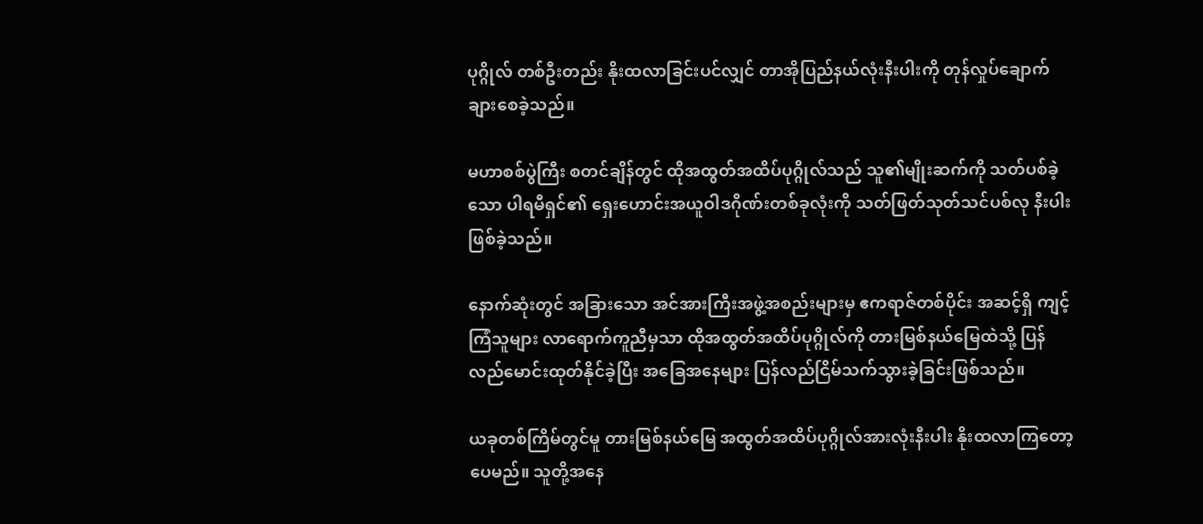ပုဂ္ဂိုလ် တစ်ဦးတည်း နိုးထလာခြင်းပင်လျှင် တာအိုပြည်နယ်လုံးနီးပါးကို တုန်လှုပ်ချောက်ချားစေခဲ့သည်။

မဟာစစ်ပွဲကြီး စတင်ချိန်တွင် ထိုအထွတ်အထိပ်ပုဂ္ဂိုလ်သည် သူ၏မျိုးဆက်ကို သတ်ပစ်ခဲ့သော ပါရမီရှင်၏ ရှေးဟောင်းအယူဝါဒဂိုဏ်းတစ်ခုလုံးကို သတ်ဖြတ်သုတ်သင်ပစ်လု နီးပါး ဖြစ်ခဲ့သည်။

နောက်ဆုံးတွင် အခြားသော အင်အားကြီးအဖွဲ့အစည်းများမှ ဧကရာဇ်တစ်ပိုင်း အဆင့်ရှိ ကျင့်ကြံသူများ လာရောက်ကူညီမှသာ ထိုအထွတ်အထိပ်ပုဂ္ဂိုလ်ကို တားမြစ်နယ်မြေထဲသို့ ပြန်လည်မောင်းထုတ်နိုင်ခဲ့ပြီး အခြေအနေများ ပြန်လည်ငြိမ်သက်သွားခဲ့ခြင်းဖြစ်သည်။

ယခုတစ်ကြိမ်တွင်မူ တားမြစ်နယ်မြေ အထွတ်အထိပ်ပုဂ္ဂိုလ်အားလုံးနီးပါး နိုးထလာကြတော့ပေမည်။ သူတို့အနေ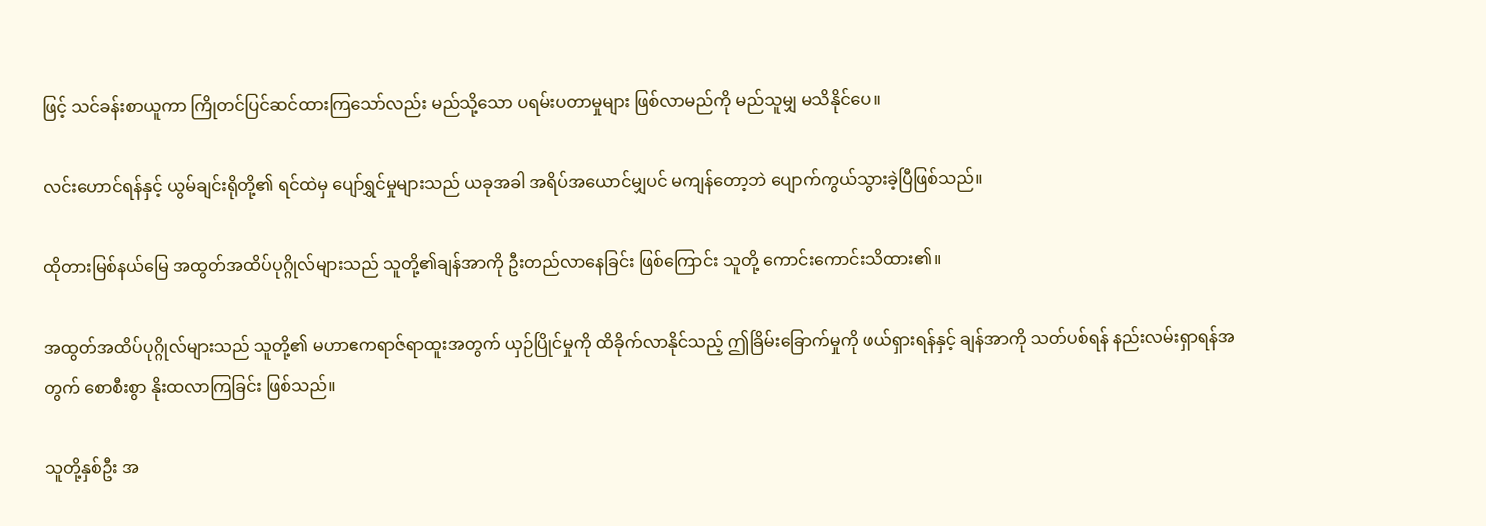ဖြင့် သင်ခန်းစာယူကာ ကြိုတင်ပြင်ဆင်ထားကြသော်လည်း မည်သို့သော ပရမ်းပတာမှုများ ဖြစ်လာမည်ကို မည်သူမျှ မသိနိုင်ပေ။

လင်းဟောင်ရန်နှင့် ယွမ်ချင်းရိုတို့၏ ရင်ထဲမှ ပျော်ရွှင်မှုများသည် ယခုအခါ အရိပ်အယောင်မျှပင် မကျန်တော့ဘဲ ပျောက်ကွယ်သွားခဲ့ပြီဖြစ်သည်။

ထိုတားမြစ်နယ်မြေ အထွတ်အထိပ်ပုဂ္ဂိုလ်များသည် သူတို့၏ချန်အာကို ဦးတည်လာနေခြင်း ဖြစ်ကြောင်း သူတို့ ကောင်းကောင်းသိထား၏။

အထွတ်အထိပ်ပုဂ္ဂိုလ်များသည် သူတို့၏ မဟာဧကရာဇ်ရာထူးအတွက် ယှဉ်ပြိုင်မှုကို ထိခိုက်လာနိုင်သည့် ဤခြိမ်းခြောက်မှုကို ဖယ်ရှားရန်နှင့် ချန်အာကို သတ်ပစ်ရန် နည်းလမ်းရှာရန်အတွက် စောစီးစွာ နိုးထလာကြခြင်း ဖြစ်သည်။

သူတို့နှစ်ဦး အ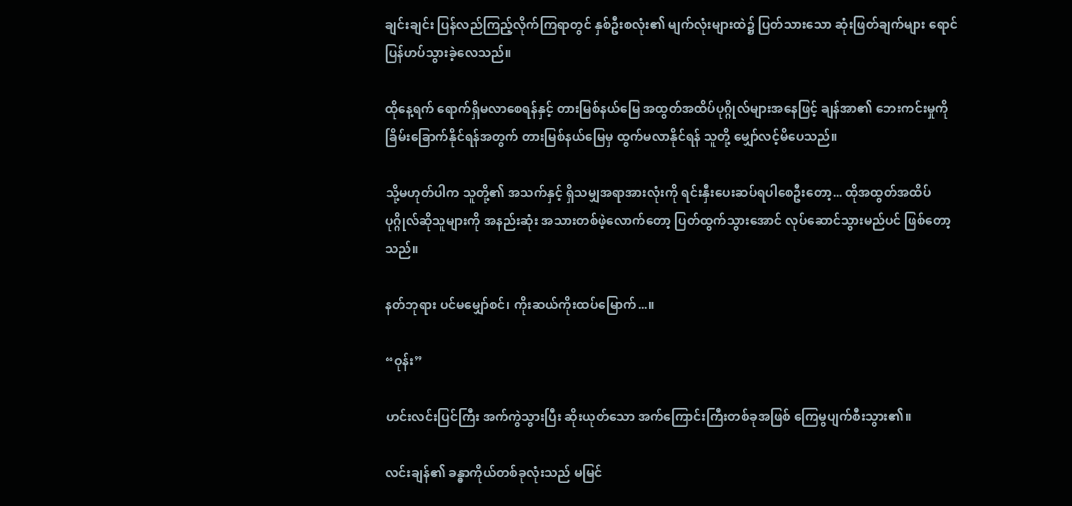ချင်းချင်း ပြန်လည်ကြည့်လိုက်ကြရာတွင် နှစ်ဦးစလုံး၏ မျက်လုံးများထဲ၌ ပြတ်သားသော ဆုံးဖြတ်ချက်များ ရောင်ပြန်ဟပ်သွားခဲ့လေသည်။

ထိုနေ့ရက် ရောက်ရှိမလာစေရန်နှင့် တားမြစ်နယ်မြေ အထွတ်အထိပ်ပုဂ္ဂိုလ်များအနေဖြင့် ချန်အာ၏ ဘေးကင်းမှုကို ခြိမ်းခြောက်နိုင်ရန်အတွက် တားမြစ်နယ်မြေမှ ထွက်မလာနိုင်ရန် သူတို့ မျှော်လင့်မိပေသည်။

သို့မဟုတ်ပါက သူတို့၏ အသက်နှင့် ရှိသမျှအရာအားလုံးကို ရင်းနှီးပေးဆပ်ရပါစေဦးတော့... ထိုအထွတ်အထိပ်ပုဂ္ဂိုလ်ဆိုသူများကို အနည်းဆုံး အသားတစ်ဖဲ့လောက်တော့ ပြတ်ထွက်သွားအောင် လုပ်ဆောင်သွားမည်ပင် ဖြစ်တော့သည်။

နတ်ဘုရား ပင်မမျှော်စင်၊ ကိုးဆယ်ကိုးထပ်မြောက်...။

“ဝုန်း”

ဟင်းလင်းပြင်ကြီး အက်ကွဲသွားပြီး ဆိုးယုတ်သော အက်ကြောင်းကြီးတစ်ခုအဖြစ် ကြေမွပျက်စီးသွား၏။

လင်းချန်၏ ခန္ဓာကိုယ်တစ်ခုလုံးသည် မမြင်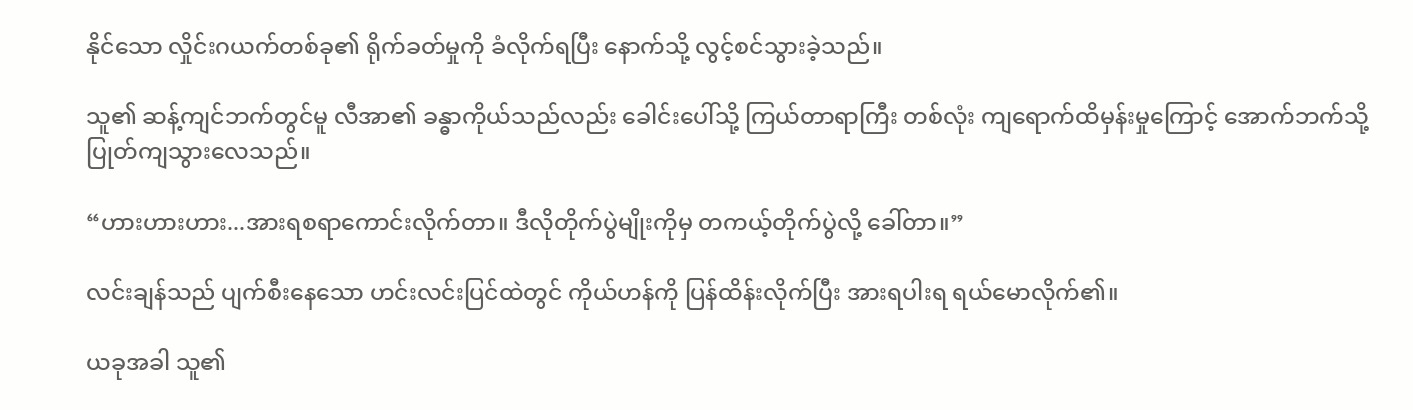နိုင်သော လှိုင်းဂယက်တစ်ခု၏ ရိုက်ခတ်မှုကို ခံလိုက်ရပြီး နောက်သို့ လွင့်စင်သွားခဲ့သည်။

သူ၏ ဆန့်ကျင်ဘက်တွင်မူ လီအာ၏ ခန္ဓာကိုယ်သည်လည်း ခေါင်းပေါ်သို့ ကြယ်တာရာကြီး တစ်လုံး ကျရောက်ထိမှန်းမှုကြောင့် အောက်ဘက်သို့ ပြုတ်ကျသွားလေသည်။

“ဟားဟားဟား...အားရစရာကောင်းလိုက်တာ။ ဒီလိုတိုက်ပွဲမျိုးကိုမှ တကယ့်တိုက်ပွဲလို့ ခေါ်တာ။”

လင်းချန်သည် ပျက်စီးနေသော ဟင်းလင်းပြင်ထဲတွင် ကိုယ်ဟန်ကို ပြန်ထိန်းလိုက်ပြီး အားရပါးရ ရယ်မောလိုက်၏။

ယခုအခါ သူ၏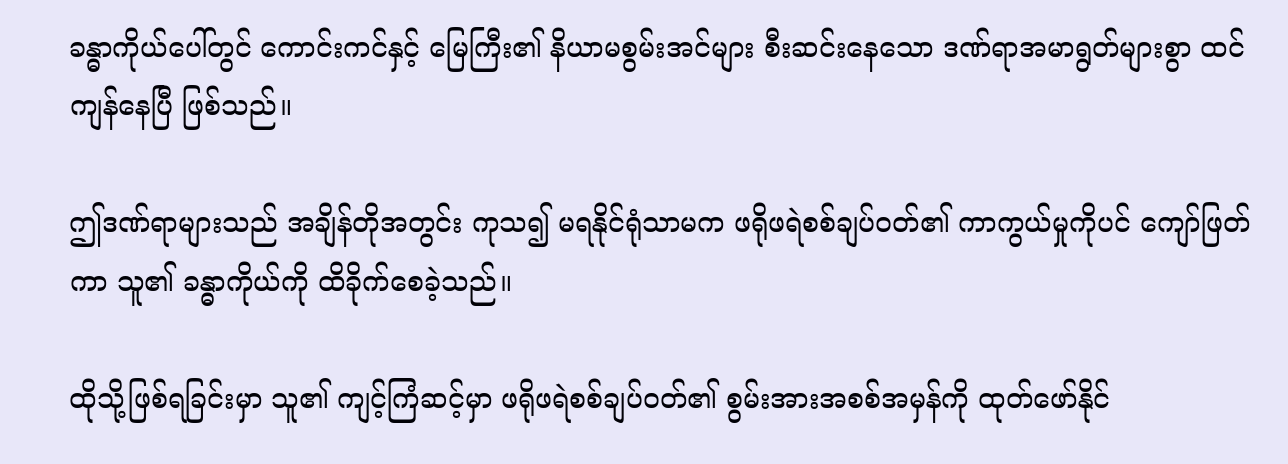ခန္ဓာကိုယ်ပေါ်တွင် ကောင်းကင်နှင့် မြေကြီး၏ နိယာမစွမ်းအင်များ စီးဆင်းနေသော ဒဏ်ရာအမာရွတ်များစွာ ထင်ကျန်နေပြီ ဖြစ်သည်။

ဤဒဏ်ရာများသည် အချိန်တိုအတွင်း ကုသ၍ မရနိုင်ရုံသာမက ဖရိုဖရဲစစ်ချပ်ဝတ်၏ ကာကွယ်မှုကိုပင် ကျော်ဖြတ်ကာ သူ၏ ခန္ဓာကိုယ်ကို ထိခိုက်စေခဲ့သည်။

ထိုသို့ဖြစ်ရခြင်းမှာ သူ၏ ကျင့်ကြံဆင့်မှာ ဖရိုဖရဲစစ်ချပ်ဝတ်၏ စွမ်းအားအစစ်အမှန်ကို ထုတ်ဖော်နိုင်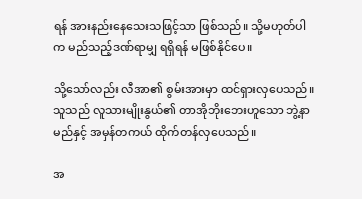ရန် အားနည်းနေသေးသဖြင့်သာ ဖြစ်သည်။ သို့မဟုတ်ပါက မည်သည့်ဒဏ်ရာမျှ ရရှိရန် မဖြစ်နိုင်ပေ။

သို့သော်လည်း လီအာ၏ စွမ်းအားမှာ ထင်ရှားလှပေသည်။ သူသည် လူသားမျိုးနွယ်၏ တာအိုဘိုးဘေးဟူသော ဘွဲ့နာမည်နှင့် အမှန်တကယ် ထိုက်တန်လှပေသည်။

အ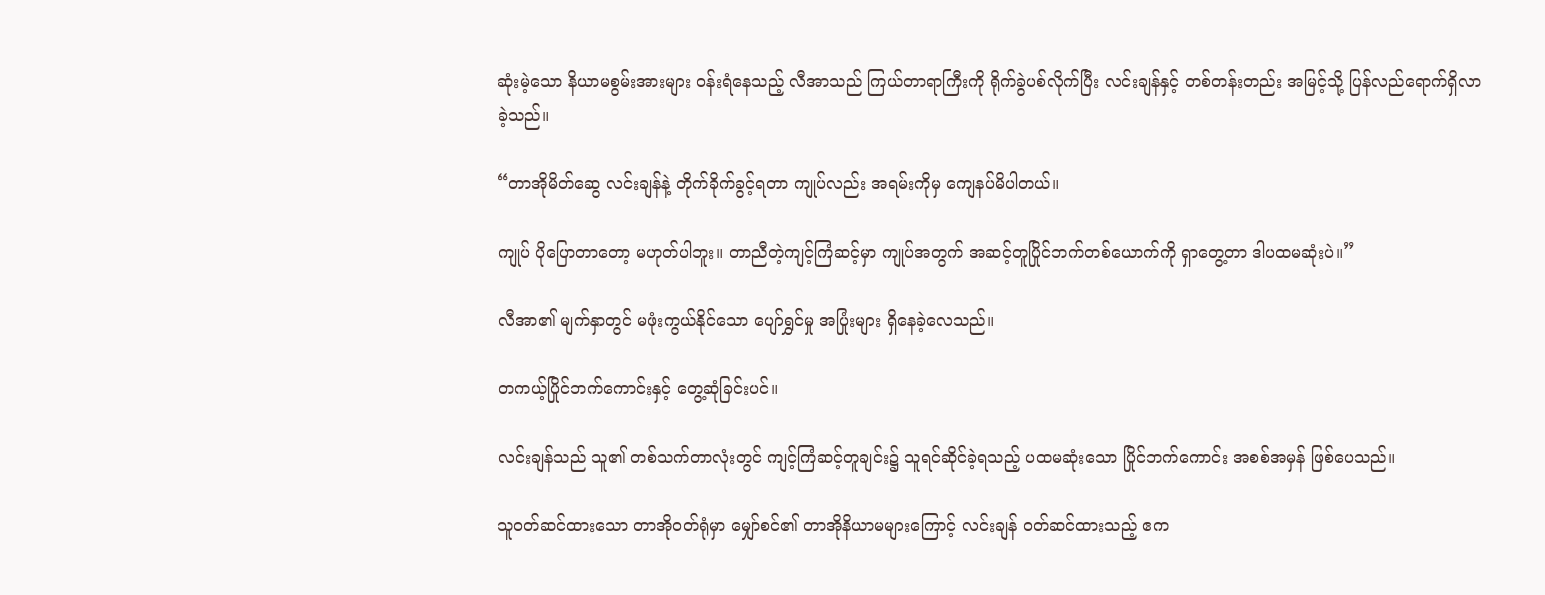ဆုံးမဲ့သော နိယာမစွမ်းအားများ ဝန်းရံနေသည့် လီအာသည် ကြယ်တာရာကြီးကို ရိုက်ခွဲပစ်လိုက်ပြီး လင်းချန်နှင့် တစ်တန်းတည်း အမြင့်သို့ ပြန်လည်ရောက်ရှိလာခဲ့သည်။

“တာအိုမိတ်ဆွေ လင်းချန်နဲ့ တိုက်ခိုက်ခွင့်ရတာ ကျုပ်လည်း အရမ်းကိုမှ ကျေနပ်မိပါတယ်။

ကျုပ် ပိုပြောတာတော့ မဟုတ်ပါဘူး။ တာညီတဲ့ကျင့်ကြံဆင့်မှာ ကျုပ်အတွက် အဆင့်တူပြိုင်ဘက်တစ်ယောက်ကို ရှာတွေ့တာ ဒါပထမဆုံးပဲ။”

လီအာ၏ မျက်နှာတွင် မဖုံးကွယ်နိုင်သော ပျော်ရွှင်မှု အပြုံးများ ရှိနေခဲ့လေသည်။

တကယ့်ပြိုင်ဘက်ကောင်းနှင့် တွေ့ဆုံခြင်းပင်။

လင်းချန်သည် သူ၏ တစ်သက်တာလုံးတွင် ကျင့်ကြံဆင့်တူချင်း၌ သူရင်ဆိုင်ခဲ့ရသည့် ပထမဆုံးသော ပြိုင်ဘက်ကောင်း အစစ်အမှန် ဖြစ်ပေသည်။

သူဝတ်ဆင်ထားသော တာအိုဝတ်ရုံမှာ မျှော်စင်၏ တာအိုနိယာမများကြောင့် လင်းချန် ဝတ်ဆင်ထားသည့် ဧက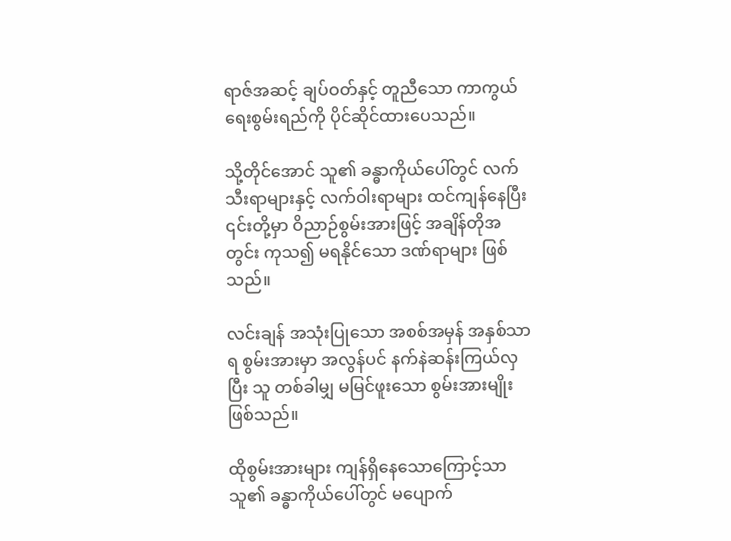ရာဇ်အဆင့် ချပ်ဝတ်နှင့် တူညီသော ကာကွယ်ရေးစွမ်းရည်ကို ပိုင်ဆိုင်ထားပေသည်။

သို့တိုင်အောင် သူ၏ ခန္ဓာကိုယ်ပေါ်တွင် လက်သီးရာများနှင့် လက်ဝါးရာများ ထင်ကျန်နေပြီး ၎င်းတို့မှာ ဝိညာဉ်စွမ်းအားဖြင့် အချိန်တိုအတွင်း ကုသ၍ မရနိုင်သော ဒဏ်ရာများ ဖြစ်သည်။

လင်းချန် အသုံးပြုသော အစစ်အမှန် အနှစ်သာရ စွမ်းအားမှာ အလွန်ပင် နက်နဲဆန်းကြယ်လှပြီး သူ တစ်ခါမျှ မမြင်ဖူးသော စွမ်းအားမျိုး ဖြစ်သည်။

ထိုစွမ်းအားများ ကျန်ရှိနေသောကြောင့်သာ သူ၏ ခန္ဓာကိုယ်ပေါ်တွင် မပျောက်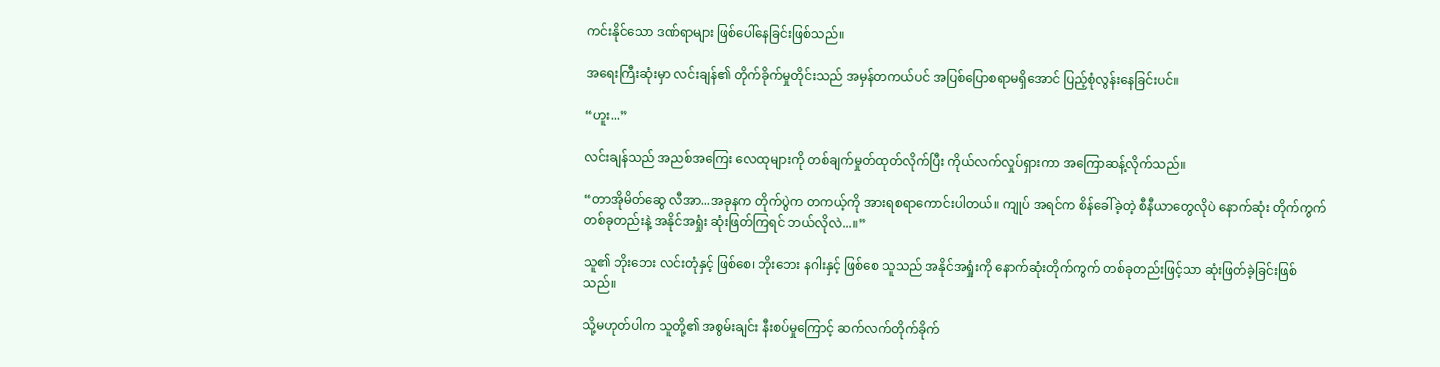ကင်းနိုင်သော ဒဏ်ရာများ ဖြစ်ပေါ်နေခြင်းဖြစ်သည်။

အရေးကြီးဆုံးမှာ လင်းချန်၏ တိုက်ခိုက်မှုတိုင်းသည် အမှန်တကယ်ပင် အပြစ်ပြောစရာမရှိအောင် ပြည့်စုံလွန်းနေခြင်းပင်။

“ဟူး...”

လင်းချန်သည် အညစ်အကြေး လေထုများကို တစ်ချက်မှုတ်ထုတ်လိုက်ပြီး ကိုယ်လက်လှုပ်ရှားကာ အကြောဆန့်လိုက်သည်။

“တာအိုမိတ်ဆွေ လီအာ...အခုနက တိုက်ပွဲက တကယ့်ကို အားရစရာကောင်းပါတယ်။ ကျုပ် အရင်က စိန်ခေါ်ခဲ့တဲ့ စီနီယာတွေလိုပဲ နောက်ဆုံး တိုက်ကွက်တစ်ခုတည်းနဲ့ အနိုင်အရှုံး ဆုံးဖြတ်ကြရင် ဘယ်လိုလဲ...။”

သူ၏ ဘိုးဘေး လင်းတုံနှင့် ဖြစ်စေ၊ ဘိုးဘေး နဂါးနှင့် ဖြစ်စေ သူသည် အနိုင်အရှုံးကို နောက်ဆုံးတိုက်ကွက် တစ်ခုတည်းဖြင့်သာ ဆုံးဖြတ်ခဲ့ခြင်းဖြစ်သည်။

သို့မဟုတ်ပါက သူတို့၏ အစွမ်းချင်း နီးစပ်မှုကြောင့် ဆက်လက်တိုက်ခိုက်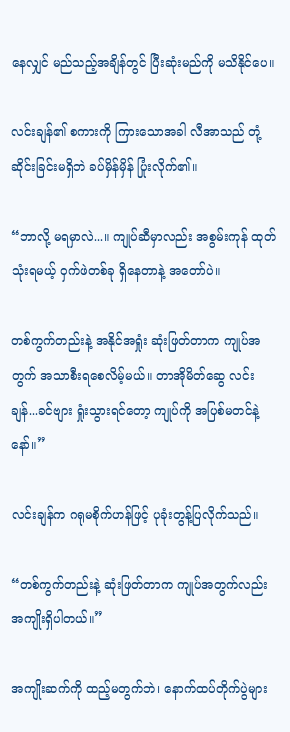နေလျှင် မည်သည့်အချိန်တွင် ပြီးဆုံးမည်ကို မသိနိုင်ပေ။

လင်းချန်၏ စကားကို ကြားသောအခါ လီအာသည် တုံ့ဆိုင်းခြင်းမရှိဘဲ ခပ်မှိန်မှိန် ပြုံးလိုက်၏။

“ဘာလို့ မရမှာလဲ...။ ကျုပ်ဆီမှာလည်း အစွမ်းကုန် ထုတ်သုံးရမယ့် ဝှက်ဖဲတစ်ခု ရှိနေတာနဲ့ အတော်ပဲ။

တစ်ကွက်တည်းနဲ့ အနိုင်အရှုံး ဆုံးဖြတ်တာက ကျုပ်အတွက် အသာစီးရစေလိမ့်မယ်။ တာအိုမိတ်ဆွေ လင်းချန်...ခင်ဗျား ရှုံးသွားရင်တော့ ကျုပ်ကို အပြစ်မတင်နဲ့နော်။”

လင်းချန်က ဂရုမစိုက်ဟန်ဖြင့် ပုခုံးတွန့်ပြလိုက်သည်။

“တစ်ကွက်တည်းနဲ့ ဆုံးဖြတ်တာက ကျုပ်အတွက်လည်း အကျိုးရှိပါတယ်။”

အကျိုးဆက်ကို ထည့်မတွက်ဘဲ၊ နောက်ထပ်တိုက်ပွဲများ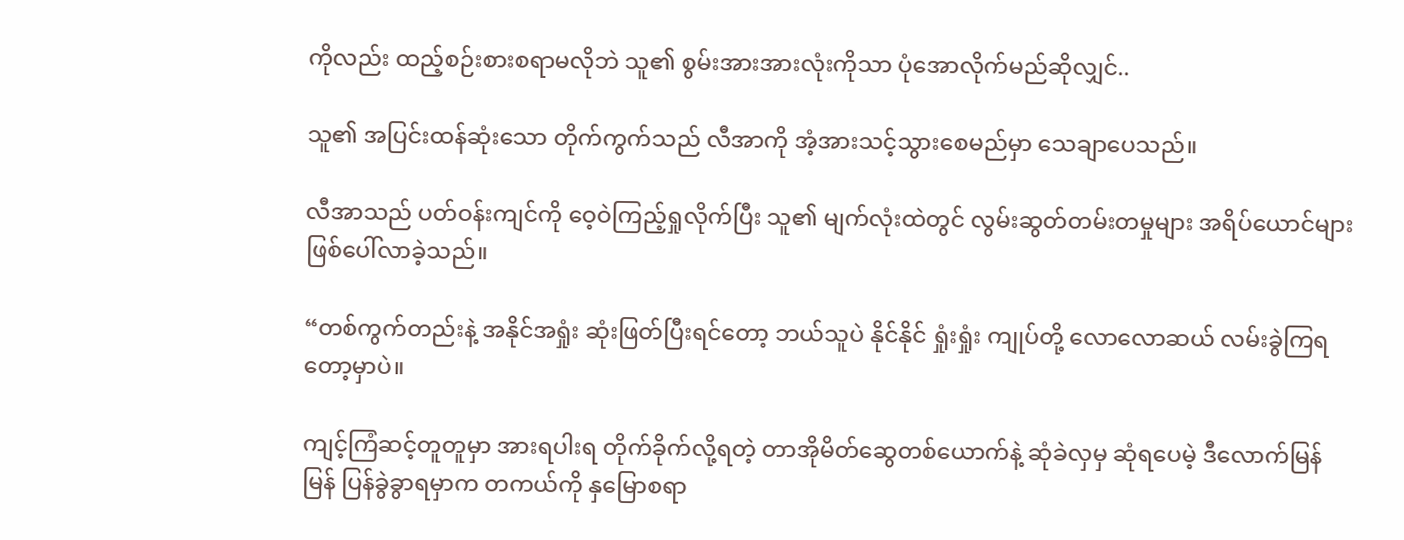ကိုလည်း ထည့်စဉ်းစားစရာမလိုဘဲ သူ၏ စွမ်းအားအားလုံးကိုသာ ပုံအောလိုက်မည်ဆိုလျှင်..

သူ၏ အပြင်းထန်ဆုံးသော တိုက်ကွက်သည် လီအာကို အံ့အားသင့်သွားစေမည်မှာ သေချာပေသည်။

လီအာသည် ပတ်ဝန်းကျင်ကို ဝေ့ဝဲကြည့်ရှုလိုက်ပြီး သူ၏ မျက်လုံးထဲတွင် လွမ်းဆွတ်တမ်းတမှုများ အရိပ်ယောင်များ ဖြစ်ပေါ်လာခဲ့သည်။

“တစ်ကွက်တည်းနဲ့ အနိုင်အရှုံး ဆုံးဖြတ်ပြီးရင်တော့ ဘယ်သူပဲ နိုင်နိုင် ရှုံးရှုံး ကျုပ်တို့ လောလောဆယ် လမ်းခွဲကြရတော့မှာပဲ။

ကျင့်ကြံဆင့်တူတူမှာ အားရပါးရ တိုက်ခိုက်လို့ရတဲ့ တာအိုမိတ်ဆွေတစ်ယောက်နဲ့ ဆုံခဲလှမှ ဆုံရပေမဲ့ ဒီလောက်မြန်မြန် ပြန်ခွဲခွာရမှာက တကယ်ကို နှမြောစရာ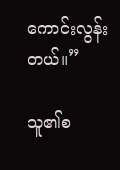ကောင်းလွန်းတယ်။”

သူ၏စ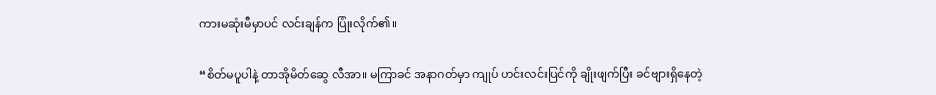ကားမဆုံးမီမှာပင် လင်းချန်က ပြုံးလိုက်၏။

“စိတ်မပူပါနဲ့ တာအိုမိတ်ဆွေ လီအာ။ မကြာခင် အနာဂတ်မှာ ကျုပ် ဟင်းလင်းပြင်ကို ချိုးဖျက်ပြီး ခင်ဗျားရှိနေတဲ့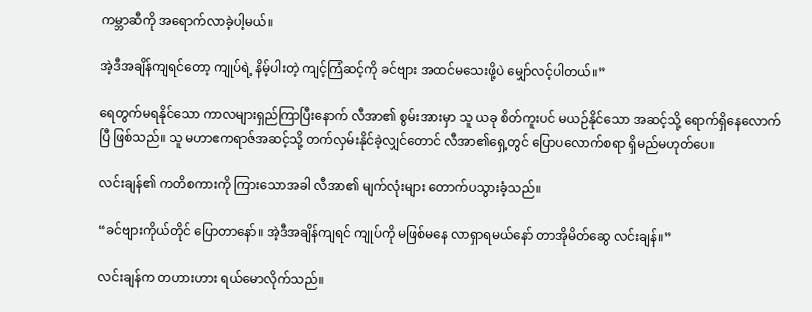ကမ္ဘာဆီကို အရောက်လာခဲ့ပါ့မယ်။

အဲ့ဒီအချိန်ကျရင်တော့ ကျုပ်ရဲ့ နိမ့်ပါးတဲ့ ကျင့်ကြံဆင့်ကို ခင်ဗျား အထင်မသေးဖို့ပဲ မျှော်လင့်ပါတယ်။”

ရေတွက်မရနိုင်သော ကာလများရှည်ကြာပြီးနောက် လီအာ၏ စွမ်းအားမှာ သူ ယခု စိတ်ကူးပင် မယဉ်နိုင်သော အဆင့်သို့ ရောက်ရှိနေလောက်ပြီ ဖြစ်သည်။ သူ မဟာဧကရာဇ်အဆင့်သို့ တက်လှမ်းနိုင်ခဲ့လျှင်တောင် လီအာ၏ရှေ့တွင် ပြောပလောက်စရာ ရှိမည်မဟုတ်ပေ။

လင်းချန်၏ ကတိစကားကို ကြားသောအခါ လီအာ၏ မျက်လုံးများ တောက်ပသွားခံ့သည်။

“ခင်ဗျားကိုယ်တိုင် ပြောတာနော်။ အဲ့ဒီအချိန်ကျရင် ကျုပ်ကို မဖြစ်မနေ လာရှာရမယ်နော် တာအိုမိတ်ဆွေ လင်းချန်။”

လင်းချန်က တဟားဟား ရယ်မောလိုက်သည်။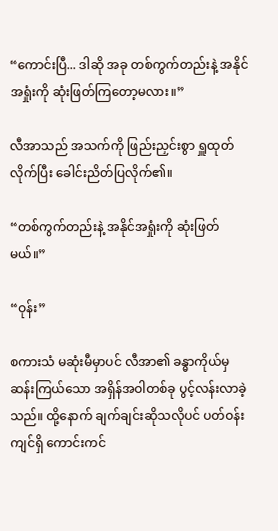“ကောင်းပြီ... ဒါဆို အခု တစ်ကွက်တည်းနဲ့ အနိုင်အရှုံးကို ဆုံးဖြတ်ကြတော့မလား။”

လီအာသည် အသက်ကို ဖြည်းညှင်းစွာ ရှူထုတ်လိုက်ပြီး ခေါင်းညိတ်ပြလိုက်၏။

“တစ်ကွက်တည်းနဲ့ အနိုင်အရှုံးကို ဆုံးဖြတ်မယ်။”

“ဝုန်း”

စကားသံ မဆုံးမီမှာပင် လီအာ၏ ခန္ဓာကိုယ်မှ ဆန်းကြယ်သော အရှိန်အဝါတစ်ခု ပွင့်လန်းလာခဲ့သည်။ ထို့နောက် ချက်ချင်းဆိုသလိုပင် ပတ်ဝန်းကျင်ရှိ ကောင်းကင်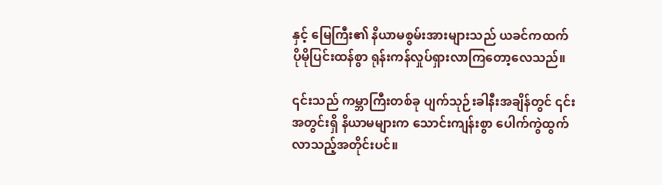နှင့် မြေကြီး၏ နိယာမစွမ်းအားများသည် ယခင်ကထက် ပိုမိုပြင်းထန်စွာ ရုန်းကန်လှုပ်ရှားလာကြတော့လေသည်။

၎င်းသည် ကမ္ဘာကြီးတစ်ခု ပျက်သုဉ်းခါနီးအချိန်တွင် ၎င်းအတွင်းရှိ နိယာမများက သောင်းကျန်းစွာ ပေါက်ကွဲထွက်လာသည့်အတိုင်းပင်။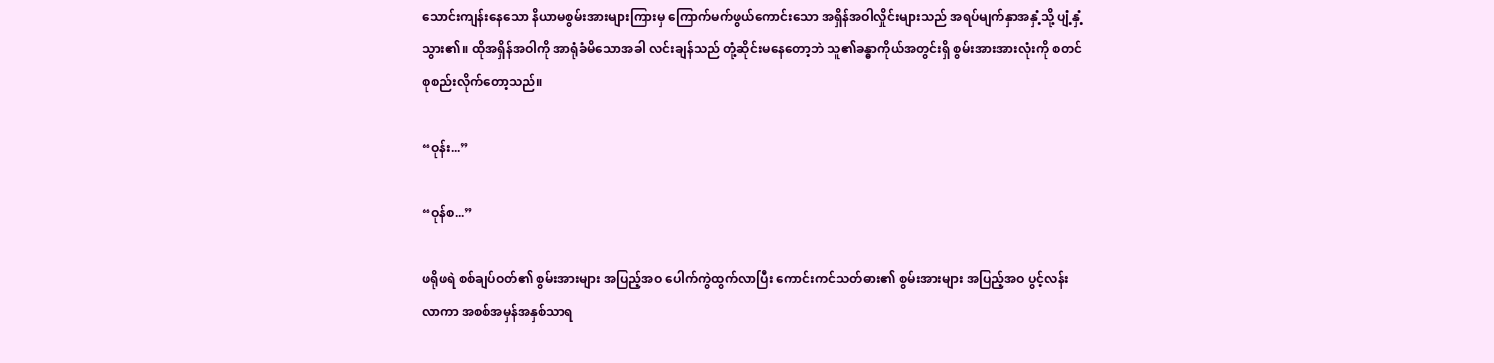သောင်းကျန်းနေသော နိယာမစွမ်းအားများကြားမှ ကြောက်မက်ဖွယ်ကောင်းသော အရှိန်အဝါလှိုင်းများသည် အရပ်မျက်နှာအနှံ့သို့ ပျံ့နှံ့သွား၏။ ထိုအရှိန်အဝါကို အာရုံခံမိသောအခါ လင်းချန်သည် တုံ့ဆိုင်းမနေတော့ဘဲ သူ၏ခန္ဓာကိုယ်အတွင်းရှိ စွမ်းအားအားလုံးကို စတင်စုစည်းလိုက်တော့သည်။

“ဝုန်း...”

“ဝုန်စ...”

ဖရိုဖရဲ စစ်ချပ်ဝတ်၏ စွမ်းအားများ အပြည့်အဝ ပေါက်ကွဲထွက်လာပြီး ကောင်းကင်သတ်ဓား၏ စွမ်းအားများ အပြည့်အဝ ပွင့်လန်းလာကာ အစစ်အမှန်အနှစ်သာရ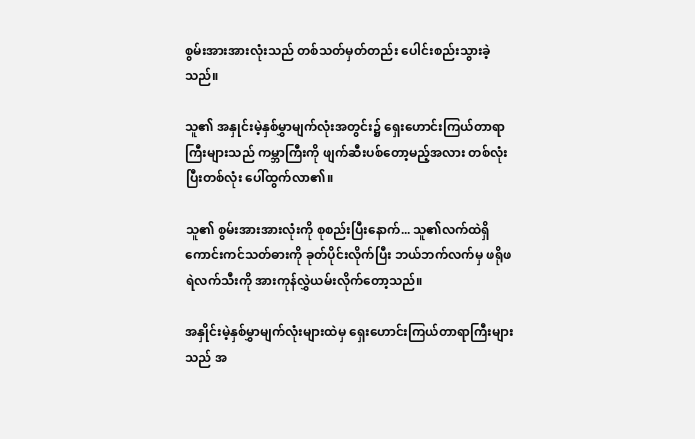စွမ်းအားအားလုံးသည် တစ်သတ်မှတ်တည်း ပေါင်းစည်းသွားခဲ့သည်။

သူ၏ အနှုင်းမဲ့နှစ်မွှာမျက်လုံးအတွင်း၌ ရှေးဟောင်းကြယ်တာရာကြီးများသည် ကမ္ဘာကြီးကို ဖျက်ဆီးပစ်တော့မည့်အလား တစ်လုံးပြီးတစ်လုံး ပေါ်ထွက်လာ၏။

သူ၏ စွမ်းအားအားလုံးကို စုစည်းပြီးနောက်... သူ၏လက်ထဲရှိ ကောင်းကင်သတ်ဓားကို ခုတ်ပိုင်းလိုက်ပြီး ဘယ်ဘက်လက်မှ ဖရိုဖရဲလက်သီးကို အားကုန်လွှဲယမ်းလိုက်တော့သည်။

အနှိုင်းမဲ့နှစ်မွှာမျက်လုံးများထဲမှ ရှေးဟောင်းကြယ်တာရာကြီးများသည် အ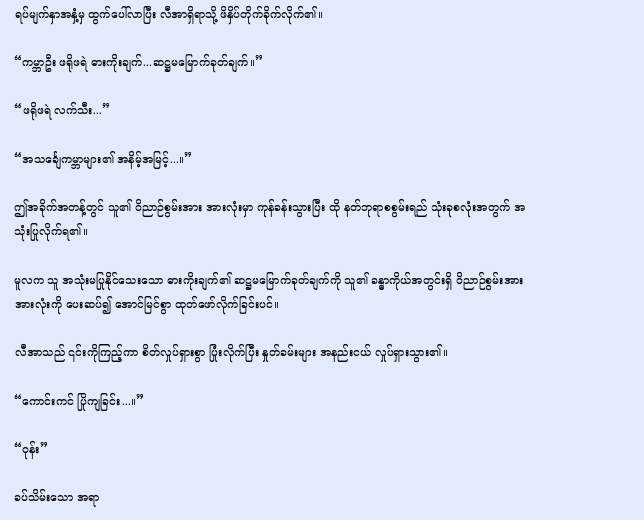ရပ်မျက်နှာအနှံ့မှ ထွက်ပေါ်လာပြီး လီအာရှိရာသို့ ဖိနှိပ်တိုက်ခိုက်လိုက်၏။

“ကမ္ဘာဦး ဖရိုဖရဲ ဓားကိုးချက်...ဆဋ္ဌမမြောက်ခုတ်ချက်။”

“ဖရိုဖရဲ လက်သီး...”

“အသင်္ချေကမ္ဘာများ၏ အနိမ့်အမြင့်...။”

ဤအခိုက်အတန့်တွင် သူ၏ ဝိညာဉ်စွမ်းအား အားလုံးမှာ ကုန်ခန်းသွားပြီး ထို နတ်ဘုရာစစွမ်းရည် သုံးခုစလုံးအတွက် အသုံးပြုလိုက်ရ၏။

မူလက သူ အသုံးမပြုနိုင်သေးသော ဓားကိုးချက်၏ ဆဋ္ဌမမြောက်ခုတ်ချက်ကို သူ၏ ခန္ဓာကိုယ်အတွင်းရှိ ဝိညာဉ်စွမ်းအားအားလုံးကို ပေးဆပ်၍ အောင်မြင်စွာ ထုတ်ဖော်လိုက်ခြင်းပင်။

လီအာသည် ၎င်းကိုကြည့်ကာ စိတ်လှုပ်ရှားစွာ ပြုံးလိုက်ပြီး နှုတ်ခမ်းများ အနည်းငယ် လှုပ်ရှားသွား၏။

“ကောင်းကင် ပြိုကျခြင်း...။”

“ဝုန်း”

ခပ်သိမ်းသော အရာ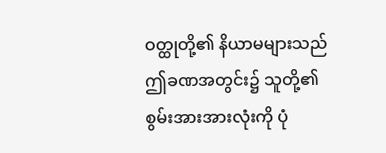ဝတ္ထုတို့၏ နိယာမများသည် ဤခဏအတွင်း၌ သူတို့၏ စွမ်းအားအားလုံးကို ပုံ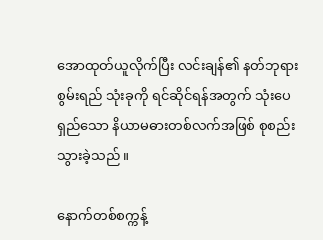အောထုတ်ယူလိုက်ပြီး လင်းချန်၏ နတ်ဘုရားစွမ်းရည် သုံးခုကို ရင်ဆိုင်ရန်အတွက် သုံးပေရှည်သော နိယာမဓားတစ်လက်အဖြစ် စုစည်းသွားခဲ့သည်။

နောက်တစ်စက္ကန့်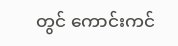တွင် ကောင်းကင်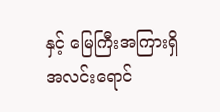နှင့် မြေကြီးအကြားရှိ အလင်းရောင်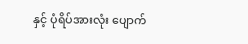နှင့် ပုံရိပ်အားလုံး ပျောက်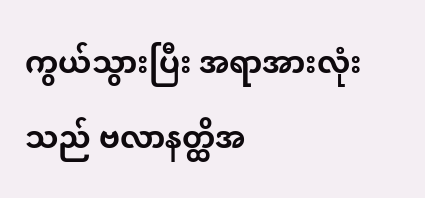ကွယ်သွားပြီး အရာအားလုံးသည် ဗလာနတ္ထိအ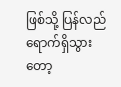ဖြစ်သို့ ပြန်လည်ရောက်ရှိသွားတော့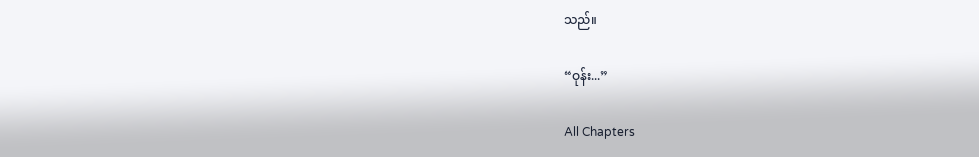သည်။

“ဝုန်း...”

All Chapters